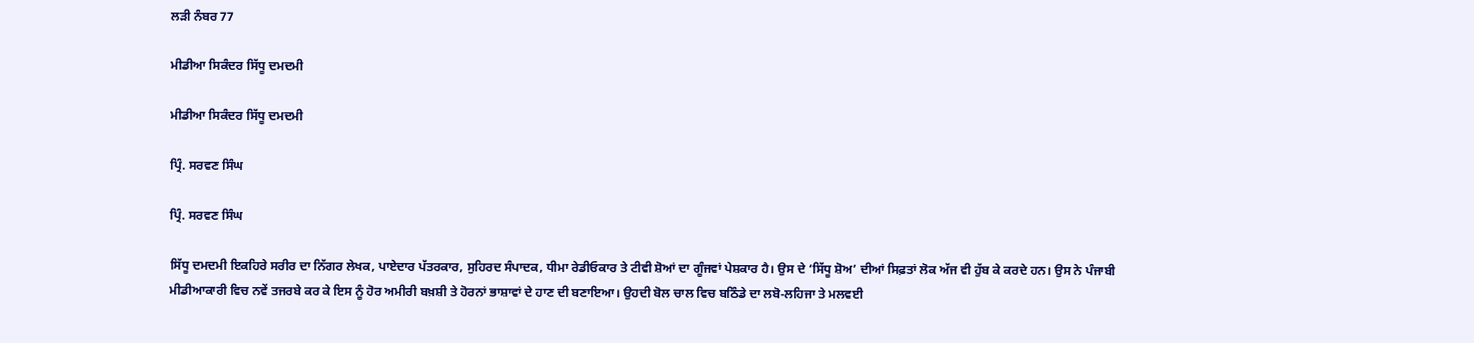ਲੜੀ ਨੰਬਰ 77

ਮੀਡੀਆ ਸਿਕੰਦਰ ਸਿੱਧੂ ਦਮਦਮੀ

ਮੀਡੀਆ ਸਿਕੰਦਰ ਸਿੱਧੂ ਦਮਦਮੀ

ਪ੍ਰਿੰ. ਸਰਵਣ ਸਿੰਘ

ਪ੍ਰਿੰ. ਸਰਵਣ ਸਿੰਘ

ਸਿੱਧੂ ਦਮਦਮੀ ਇਕਹਿਰੇ ਸਰੀਰ ਦਾ ਨਿੱਗਰ ਲੇਖਕ, ਪਾਏਦਾਰ ਪੱਤਰਕਾਰ, ਸੁਹਿਰਦ ਸੰਪਾਦਕ, ਧੀਮਾ ਰੇਡੀਓਕਾਰ ਤੇ ਟੀਵੀ ਸ਼ੋਆਂ ਦਾ ਗੂੰਜਵਾਂ ਪੇਸ਼ਕਾਰ ਹੈ। ਉਸ ਦੇ ‘ਸਿੱਧੂ ਸ਼ੋਅ’ ਦੀਆਂ ਸਿਫ਼ਤਾਂ ਲੋਕ ਅੱਜ ਵੀ ਹੁੱਬ ਕੇ ਕਰਦੇ ਹਨ। ਉਸ ਨੇ ਪੰਜਾਬੀ ਮੀਡੀਆਕਾਰੀ ਵਿਚ ਨਵੇਂ ਤਜਰਬੇ ਕਰ ਕੇ ਇਸ ਨੂੰ ਹੋਰ ਅਮੀਰੀ ਬਖ਼ਸ਼ੀ ਤੇ ਹੋਰਨਾਂ ਭਾਸ਼ਾਵਾਂ ਦੇ ਹਾਣ ਦੀ ਬਣਾਇਆ। ਉਹਦੀ ਬੋਲ ਚਾਲ ਵਿਚ ਬਠਿੰਡੇ ਦਾ ਲਬੋ-ਲਹਿਜਾ ਤੇ ਮਲਵਈ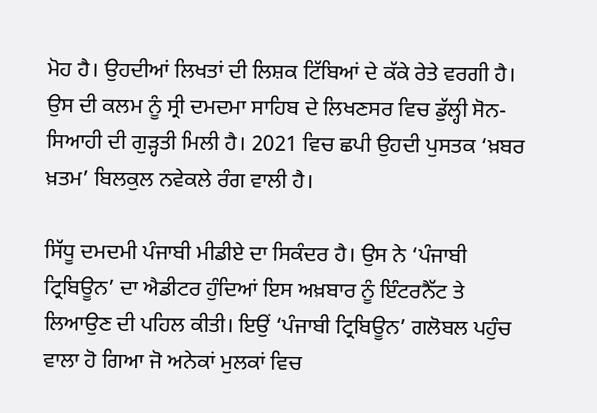ਮੋਹ ਹੈ। ਉਹਦੀਆਂ ਲਿਖਤਾਂ ਦੀ ਲਿਸ਼ਕ ਟਿੱਬਿਆਂ ਦੇ ਕੱਕੇ ਰੇਤੇ ਵਰਗੀ ਹੈ। ਉਸ ਦੀ ਕਲਮ ਨੂੰ ਸ੍ਰੀ ਦਮਦਮਾ ਸਾਹਿਬ ਦੇ ਲਿਖਣਸਰ ਵਿਚ ਡੁੱਲ੍ਹੀ ਸੋਨ-ਸਿਆਹੀ ਦੀ ਗੁੜ੍ਹਤੀ ਮਿਲੀ ਹੈ। 2021 ਵਿਚ ਛਪੀ ਉਹਦੀ ਪੁਸਤਕ ‘ਖ਼ਬਰ ਖ਼ਤਮ’ ਬਿਲਕੁਲ ਨਵੇਕਲੇ ਰੰਗ ਵਾਲੀ ਹੈ।

ਸਿੱਧੂ ਦਮਦਮੀ ਪੰਜਾਬੀ ਮੀਡੀਏ ਦਾ ਸਿਕੰਦਰ ਹੈ। ਉਸ ਨੇ ‘ਪੰਜਾਬੀ ਟ੍ਰਿਬਿਊਨ’ ਦਾ ਐਡੀਟਰ ਹੁੰਦਿਆਂ ਇਸ ਅਖ਼ਬਾਰ ਨੂੰ ਇੰਟਰਨੈੱਟ ਤੇ ਲਿਆਉਣ ਦੀ ਪਹਿਲ ਕੀਤੀ। ਇਉਂ ‘ਪੰਜਾਬੀ ਟ੍ਰਿਬਿਊਨ’ ਗਲੋਬਲ ਪਹੁੰਚ ਵਾਲਾ ਹੋ ਗਿਆ ਜੋ ਅਨੇਕਾਂ ਮੁਲਕਾਂ ਵਿਚ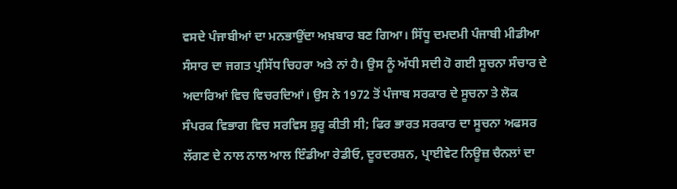ਵਸਦੇ ਪੰਜਾਬੀਆਂ ਦਾ ਮਨਭਾਉਂਦਾ ਅਖ਼ਬਾਰ ਬਣ ਗਿਆ। ਸਿੱਧੂ ਦਮਦਮੀ ਪੰਜਾਬੀ ਮੀਡੀਆ ਸੰਸਾਰ ਦਾ ਜਗਤ ਪ੍ਰਸਿੱਧ ਚਿਹਰਾ ਅਤੇ ਨਾਂ ਹੈ। ਉਸ ਨੂੰ ਅੱਧੀ ਸਦੀ ਹੋ ਗਈ ਸੂਚਨਾ ਸੰਚਾਰ ਦੇ ਅਦਾਰਿਆਂ ਵਿਚ ਵਿਚਰਦਿਆਂ। ਉਸ ਨੇ 1972 ਤੋਂ ਪੰਜਾਬ ਸਰਕਾਰ ਦੇ ਸੂਚਨਾ ਤੇ ਲੋਕ ਸੰਪਰਕ ਵਿਭਾਗ ਵਿਚ ਸਰਵਿਸ ਸ਼ੁਰੂ ਕੀਤੀ ਸੀ; ਫਿਰ ਭਾਰਤ ਸਰਕਾਰ ਦਾ ਸੂਚਨਾ ਅਫਸਰ ਲੱਗਣ ਦੇ ਨਾਲ ਨਾਲ ਆਲ ਇੰਡੀਆ ਰੇਡੀਓ, ਦੂਰਦਰਸ਼ਨ, ਪ੍ਰਾਈਵੇਟ ਨਿਊਜ਼ ਚੈਨਲਾਂ ਦਾ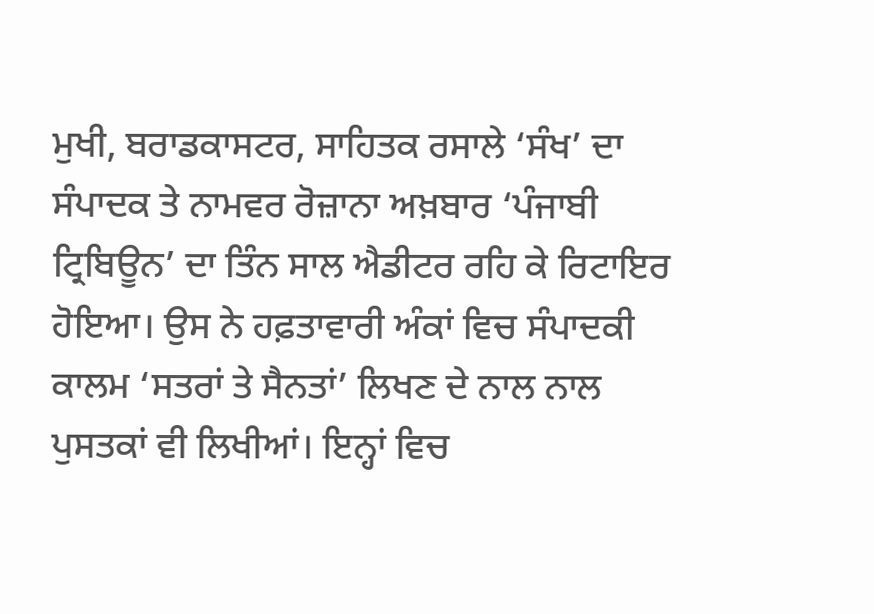ਮੁਖੀ, ਬਰਾਡਕਾਸਟਰ, ਸਾਹਿਤਕ ਰਸਾਲੇ ‘ਸੰਖ’ ਦਾ ਸੰਪਾਦਕ ਤੇ ਨਾਮਵਰ ਰੋਜ਼ਾਨਾ ਅਖ਼ਬਾਰ ‘ਪੰਜਾਬੀ ਟ੍ਰਿਬਿਊਨ’ ਦਾ ਤਿੰਨ ਸਾਲ ਐਡੀਟਰ ਰਹਿ ਕੇ ਰਿਟਾਇਰ ਹੋਇਆ। ਉਸ ਨੇ ਹਫ਼ਤਾਵਾਰੀ ਅੰਕਾਂ ਵਿਚ ਸੰਪਾਦਕੀ ਕਾਲਮ ‘ਸਤਰਾਂ ਤੇ ਸੈਨਤਾਂ’ ਲਿਖਣ ਦੇ ਨਾਲ ਨਾਲ ਪੁਸਤਕਾਂ ਵੀ ਲਿਖੀਆਂ। ਇਨ੍ਹਾਂ ਵਿਚ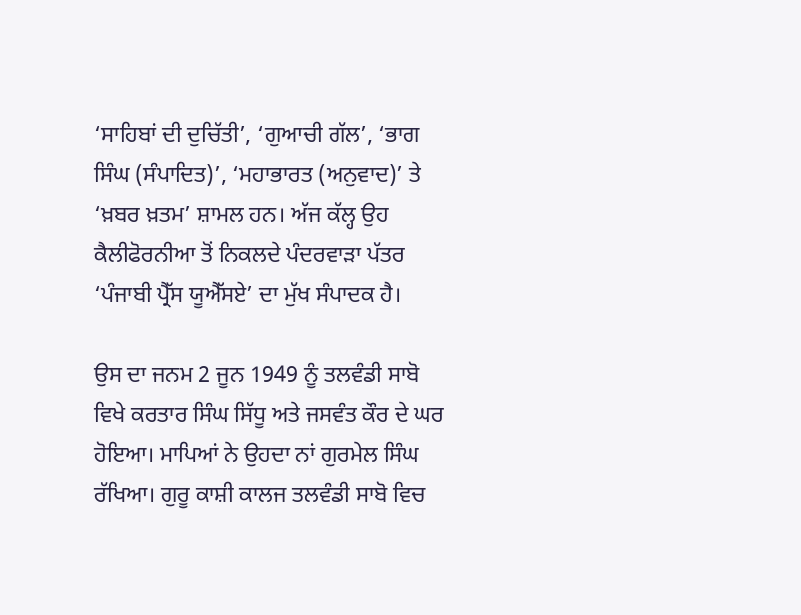‘ਸਾਹਿਬਾਂ ਦੀ ਦੁਚਿੱਤੀ’, ‘ਗੁਆਚੀ ਗੱਲ’, ‘ਭਾਗ ਸਿੰਘ (ਸੰਪਾਦਿਤ)’, ‘ਮਹਾਭਾਰਤ (ਅਨੁਵਾਦ)’ ਤੇ ‘ਖ਼ਬਰ ਖ਼ਤਮ’ ਸ਼ਾਮਲ ਹਨ। ਅੱਜ ਕੱਲ੍ਹ ਉਹ ਕੈਲੀਫੋਰਨੀਆ ਤੋਂ ਨਿਕਲਦੇ ਪੰਦਰਵਾੜਾ ਪੱਤਰ ‘ਪੰਜਾਬੀ ਪ੍ਰੈੱਸ ਯੂਐੱਸਏ’ ਦਾ ਮੁੱਖ ਸੰਪਾਦਕ ਹੈ।

ਉਸ ਦਾ ਜਨਮ 2 ਜੂਨ 1949 ਨੂੰ ਤਲਵੰਡੀ ਸਾਬੋ ਵਿਖੇ ਕਰਤਾਰ ਸਿੰਘ ਸਿੱਧੂ ਅਤੇ ਜਸਵੰਤ ਕੌਰ ਦੇ ਘਰ ਹੋਇਆ। ਮਾਪਿਆਂ ਨੇ ਉਹਦਾ ਨਾਂ ਗੁਰਮੇਲ ਸਿੰਘ ਰੱਖਿਆ। ਗੁਰੂ ਕਾਸ਼ੀ ਕਾਲਜ ਤਲਵੰਡੀ ਸਾਬੋ ਵਿਚ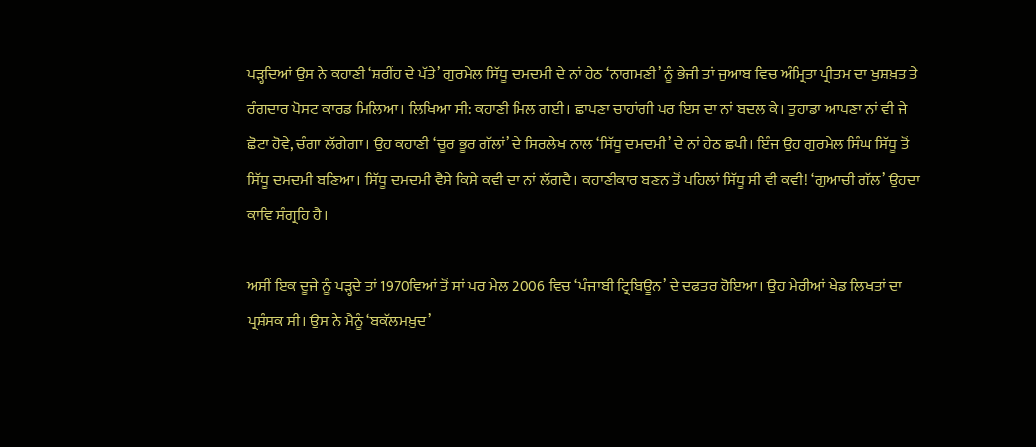ਪੜ੍ਹਦਿਆਂ ਉਸ ਨੇ ਕਹਾਣੀ ‘ਸ਼ਰੀਂਹ ਦੇ ਪੱਤੇ’ ਗੁਰਮੇਲ ਸਿੱਧੂ ਦਮਦਮੀ ਦੇ ਨਾਂ ਹੇਠ ‘ਨਾਗਮਣੀ’ ਨੂੰ ਭੇਜੀ ਤਾਂ ਜੁਆਬ ਵਿਚ ਅੰਮ੍ਰਿਤਾ ਪ੍ਰੀਤਮ ਦਾ ਖੁਸ਼ਖ਼ਤ ਤੇ ਰੰਗਦਾਰ ਪੋਸਟ ਕਾਰਡ ਮਿਲਿਆ। ਲਿਖਿਆ ਸੀ: ਕਹਾਣੀ ਮਿਲ ਗਈ। ਛਾਪਣਾ ਚਾਹਾਂਗੀ ਪਰ ਇਸ ਦਾ ਨਾਂ ਬਦਲ ਕੇ। ਤੁਹਾਡਾ ਆਪਣਾ ਨਾਂ ਵੀ ਜੇ ਛੋਟਾ ਹੋਵੇ, ਚੰਗਾ ਲੱਗੇਗਾ। ਉਹ ਕਹਾਣੀ ‘ਚੂਰ ਭੂਰ ਗੱਲਾਂ’ ਦੇ ਸਿਰਲੇਖ ਨਾਲ ‘ਸਿੱਧੂ ਦਮਦਮੀ’ ਦੇ ਨਾਂ ਹੇਠ ਛਪੀ। ਇੰਜ ਉਹ ਗੁਰਮੇਲ ਸਿੰਘ ਸਿੱਧੂ ਤੋਂ ਸਿੱਧੂ ਦਮਦਮੀ ਬਣਿਆ। ਸਿੱਧੂ ਦਮਦਮੀ ਵੈਸੇ ਕਿਸੇ ਕਵੀ ਦਾ ਨਾਂ ਲੱਗਦੈ। ਕਹਾਣੀਕਾਰ ਬਣਨ ਤੋਂ ਪਹਿਲਾਂ ਸਿੱਧੂ ਸੀ ਵੀ ਕਵੀ! ‘ਗੁਆਚੀ ਗੱਲ’ ਉਹਦਾ ਕਾਵਿ ਸੰਗ੍ਰਹਿ ਹੈ।

ਅਸੀਂ ਇਕ ਦੂਜੇ ਨੂੰ ਪੜ੍ਹਦੇ ਤਾਂ 1970ਵਿਆਂ ਤੋਂ ਸਾਂ ਪਰ ਮੇਲ 2006 ਵਿਚ ‘ਪੰਜਾਬੀ ਟ੍ਰਿਬਿਊਨ’ ਦੇ ਦਫਤਰ ਹੋਇਆ। ਉਹ ਮੇਰੀਆਂ ਖੇਡ ਲਿਖਤਾਂ ਦਾ ਪ੍ਰਸ਼ੰਸਕ ਸੀ। ਉਸ ਨੇ ਮੈਨੂੰ ‘ਬਕੱਲਮਖ਼ੁਦ’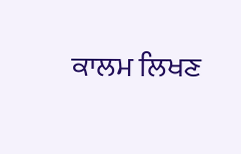ਕਾਲਮ ਲਿਖਣ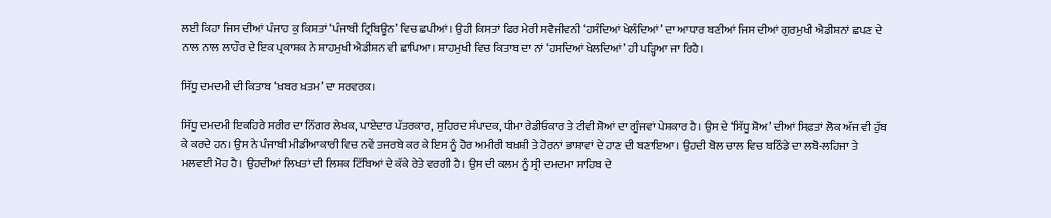ਲਈ ਕਿਹਾ ਜਿਸ ਦੀਆਂ ਪੰਜਾਹ ਕੁ ਕਿਸ਼ਤਾਂ ‘ਪੰਜਾਬੀ ਟ੍ਰਿਬਿਊਨ’ ਵਿਚ ਛਪੀਆਂ। ਉਹੀ ਕਿਸਤਾਂ ਫਿਰ ਮੇਰੀ ਸਵੈਜੀਵਨੀ ‘ਹਸੰਦਿਆਂ ਖੇਲੰਦਿਆਂ’ ਦਾ ਆਧਾਰ ਬਣੀਆਂ ਜਿਸ ਦੀਆਂ ਗੁਰਮੁਖੀ ਐਡੀਸ਼ਨਾਂ ਛਪਣ ਦੇ ਨਾਲ ਨਾਲ ਲਾਹੌਰ ਦੇ ਇਕ ਪ੍ਰਕਾਸ਼ਕ ਨੇ ਸ਼ਾਹਮੁਖੀ ਐਡੀਸ਼ਨ ਵੀ ਛਾਪਿਆ। ਸ਼ਾਹਮੁਖੀ ਵਿਚ ਕਿਤਾਬ ਦਾ ਨਾਂ ‘ਹਸਦਿਆਂ ਖੇਲਦਿਆਂ’ ਹੀ ਪੜ੍ਹਿਆ ਜਾ ਰਿਹੈ।

ਸਿੱਧੂ ਦਮਦਮੀ ਦੀ ਕਿਤਾਬ ‘ਖ਼ਬਰ ਖ਼ਤਮ’ ਦਾ ਸਰਵਰਕ।

ਸਿੱਧੂ ਦਮਦਮੀ ਇਕਹਿਰੇ ਸਰੀਰ ਦਾ ਨਿੱਗਰ ਲੇਖਕ, ਪਾਏਦਾਰ ਪੱਤਰਕਾਰ, ਸੁਹਿਰਦ ਸੰਪਾਦਕ, ਧੀਮਾ ਰੇਡੀਓਕਾਰ ਤੇ ਟੀਵੀ ਸ਼ੋਆਂ ਦਾ ਗੂੰਜਵਾਂ ਪੇਸ਼ਕਾਰ ਹੈ। ਉਸ ਦੇ ‘ਸਿੱਧੂ ਸ਼ੋਅ’ ਦੀਆਂ ਸਿਫ਼ਤਾਂ ਲੋਕ ਅੱਜ ਵੀ ਹੁੱਬ ਕੇ ਕਰਦੇ ਹਨ। ਉਸ ਨੇ ਪੰਜਾਬੀ ਮੀਡੀਆਕਾਰੀ ਵਿਚ ਨਵੇਂ ਤਜਰਬੇ ਕਰ ਕੇ ਇਸ ਨੂੰ ਹੋਰ ਅਮੀਰੀ ਬਖ਼ਸ਼ੀ ਤੇ ਹੋਰਨਾਂ ਭਾਸ਼ਾਵਾਂ ਦੇ ਹਾਣ ਦੀ ਬਣਾਇਆ। ਉਹਦੀ ਬੋਲ ਚਾਲ ਵਿਚ ਬਠਿੰਡੇ ਦਾ ਲਬੋ-ਲਹਿਜਾ ਤੇ ਮਲਵਈ ਮੋਹ ਹੈ। ਉਹਦੀਆਂ ਲਿਖਤਾਂ ਦੀ ਲਿਸ਼ਕ ਟਿੱਬਿਆਂ ਦੇ ਕੱਕੇ ਰੇਤੇ ਵਰਗੀ ਹੈ। ਉਸ ਦੀ ਕਲਮ ਨੂੰ ਸ੍ਰੀ ਦਮਦਮਾ ਸਾਹਿਬ ਦੇ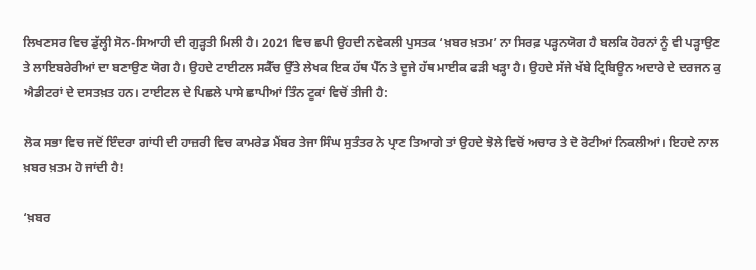ਲਿਖਣਸਰ ਵਿਚ ਡੁੱਲ੍ਹੀ ਸੋਨ-ਸਿਆਹੀ ਦੀ ਗੁੜ੍ਹਤੀ ਮਿਲੀ ਹੈ। 2021 ਵਿਚ ਛਪੀ ਉਹਦੀ ਨਵੇਕਲੀ ਪੁਸਤਕ ‘ਖ਼ਬਰ ਖ਼ਤਮ’ ਨਾ ਸਿਰਫ਼ ਪੜ੍ਹਨਯੋਗ ਹੈ ਬਲਕਿ ਹੋਰਨਾਂ ਨੂੰ ਵੀ ਪੜ੍ਹਾਉਣ ਤੇ ਲਾਇਬਰੇਰੀਆਂ ਦਾ ਬਣਾਉਣ ਯੋਗ ਹੈ। ਉਹਦੇ ਟਾਈਟਲ ਸਕੈੱਚ ਉੱਤੇ ਲੇਖਕ ਇਕ ਹੱਥ ਪੈੱਨ ਤੇ ਦੂਜੇ ਹੱਥ ਮਾਈਕ ਫੜੀ ਖੜ੍ਹਾ ਹੈ। ਉਹਦੇ ਸੱਜੇ ਖੱਬੇ ਟ੍ਰਿਬਿਊਨ ਅਦਾਰੇ ਦੇ ਦਰਜਨ ਕੁ ਐਡੀਟਰਾਂ ਦੇ ਦਸਤਖ਼ਤ ਹਨ। ਟਾਈਟਲ ਦੇ ਪਿਛਲੇ ਪਾਸੇ ਛਾਪੀਆਂ ਤਿੰਨ ਟੂਕਾਂ ਵਿਚੋਂ ਤੀਜੀ ਹੈ:

ਲੋਕ ਸਭਾ ਵਿਚ ਜਦੋਂ ਇੰਦਰਾ ਗਾਂਧੀ ਦੀ ਹਾਜ਼ਰੀ ਵਿਚ ਕਾਮਰੇਡ ਮੈਂਬਰ ਤੇਜਾ ਸਿੰਘ ਸੁਤੰਤਰ ਨੇ ਪ੍ਰਾਣ ਤਿਆਗੇ ਤਾਂ ਉਹਦੇ ਝੋਲੇ ਵਿਚੋਂ ਅਚਾਰ ਤੇ ਦੋ ਰੋਟੀਆਂ ਨਿਕਲੀਆਂ। ਇਹਦੇ ਨਾਲ ਖ਼ਬਰ ਖ਼ਤਮ ਹੋ ਜਾਂਦੀ ਹੈ!

‘ਖ਼ਬਰ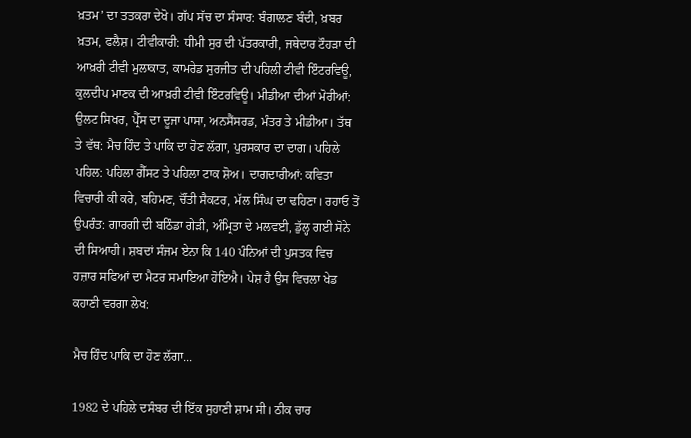ਖ਼ਤਮ’ ਦਾ ਤਤਕਰਾ ਦੇਖੋ। ਗੱਪ ਸੱਚ ਦਾ ਸੰਸਾਰ: ਬੰਗਾਲਣ ਬੰਦੀ, ਖ਼ਬਰ ਖ਼ਤਮ, ਫਲੈਸ਼। ਟੀਵੀਕਾਰੀ: ਧੀਮੀ ਸੁਰ ਦੀ ਪੱਤਰਕਾਰੀ, ਜਥੇਦਾਰ ਟੌਹੜਾ ਦੀ ਆਖ਼ਰੀ ਟੀਵੀ ਮੁਲਾਕਾਤ, ਕਾਮਰੇਡ ਸੁਰਜੀਤ ਦੀ ਪਹਿਲੀ ਟੀਵੀ ਇੰਟਰਵਿਊ, ਕੁਲਦੀਪ ਮਾਣਕ ਦੀ ਆਖ਼ਰੀ ਟੀਵੀ ਇੰਟਰਵਿਊ। ਮੀਡੀਆ ਦੀਆਂ ਮੋਰੀਆਂ: ਉਲਟ ਸਿਖਰ, ਪ੍ਰੈੱਸ ਦਾ ਦੂਜਾ ਪਾਸਾ, ਅਨਸੈਂਸਰਡ, ਮੰਤਰ ਤੇ ਮੀਡੀਆ। ਤੱਥ ਤੇ ਵੱਥ: ਮੈਚ ਹਿੰਦ ਤੇ ਪਾਕਿ ਦਾ ਹੋਣ ਲੱਗਾ, ਪੁਰਸਕਾਰ ਦਾ ਦਾਗ। ਪਹਿਲੇ ਪਹਿਲ: ਪਹਿਲਾ ਗੈੱਸਟ ਤੇ ਪਹਿਲਾ ਟਾਕ ਸ਼ੋਅ। ਦਾਗਦਾਰੀਆਂ: ਕਵਿਤਾ ਵਿਚਾਰੀ ਕੀ ਕਰੇ, ਬਹਿਮਣ, ਚੌਂਤੀ ਸੈਕਟਰ, ਮੱਲ ਸਿੰਘ ਦਾ ਢਹਿਣਾ। ਰਹਾਓ ਤੋਂ ਉਪਰੰਤ: ਗਾਰਗੀ ਦੀ ਬਠਿੰਡਾ ਗੇੜੀ, ਅੰਮ੍ਰਿਤਾ ਦੇ ਮਲਵਈ, ਡੁੱਲ੍ਹ ਗਈ ਸੋਨੇ ਦੀ ਸਿਆਹੀ। ਸ਼ਬਦਾਂ ਸੰਜਮ ਏਨਾ ਕਿ 140 ਪੰਨਿਆਂ ਦੀ ਪੁਸਤਕ ਵਿਚ ਹਜ਼ਾਰ ਸਫਿਆਂ ਦਾ ਮੈਟਰ ਸਮਾਇਆ ਹੋਇਐ। ਪੇਸ਼ ਹੈ ਉਸ ਵਿਚਲਾ ਖੇਡ ਕਹਾਣੀ ਵਰਗਾ ਲੇਖ:

ਮੈਚ ਹਿੰਦ ਪਾਕਿ ਦਾ ਹੋਣ ਲੱਗਾ...

1982 ਦੇ ਪਹਿਲੇ ਦਸੰਬਰ ਦੀ ਇੱਕ ਸੁਹਾਣੀ ਸ਼ਾਮ ਸੀ। ਠੀਕ ਚਾਰ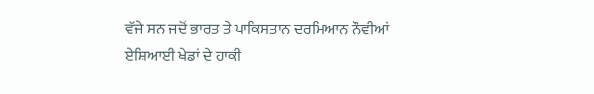ਵੱਜੇ ਸਨ ਜਦੋਂ ਭਾਰਤ ਤੇ ਪਾਕਿਸਤਾਨ ਦਰਮਿਆਨ ਨੌਵੀਆਂ ਏਸ਼ਿਆਈ ਖੇਡਾਂ ਦੇ ਹਾਕੀ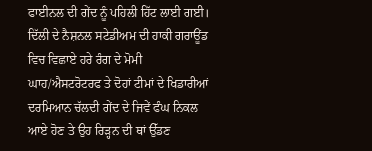ਫਾਈਨਲ ਦੀ ਗੇਂਦ ਨੂੰ ਪਹਿਲੀ ਹਿੱਟ ਲਾਈ ਗਈ। ਦਿੱਲੀ ਦੇ ਨੈਸ਼ਨਲ ਸਟੇਡੀਅਮ ਦੀ ਹਾਕੀ ਗਰਾਊਂਡ ਵਿਚ ਵਿਛਾਏ ਹਰੇ ਰੰਗ ਦੇ ਮੋਮੀ ਘਾਹ/ਐਸਟਰੋਟਰਫ ਤੇ ਦੋਹਾਂ ਟੀਮਾਂ ਦੇ ਖਿਡਾਰੀਆਂ ਦਰਮਿਆਨ ਚੱਲਦੀ ਗੇਂਦ ਦੇ ਜਿਵੇਂ ਫੰਘ ਨਿਕਲ ਆਏ ਹੋਣ ਤੇ ਉਹ ਰਿੜ੍ਹਨ ਦੀ ਥਾਂ ਉੱਡਣ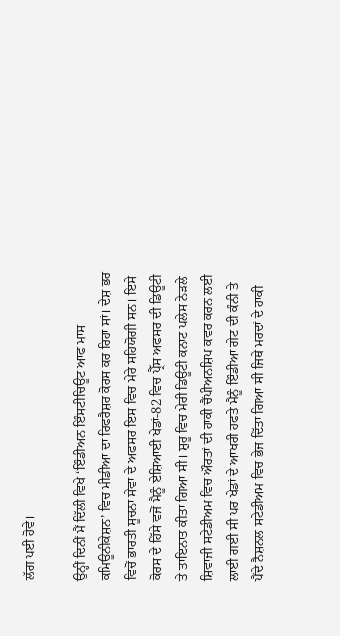ਲੱਗ ਪਈ ਹੋਵੇ।

ਉਨ੍ਹੀਂ ਦਿਨੀਂ ਮੈਂ ਦਿੱਲੀ ਵਿਖੇ ‘ਇੰਡੀਅਨ ਇੰਸਟੀਚਿਊਟ ਆਫ ਮਾਸ ਕਮਿਊਨੀਕੇਸ਼ਨ’ ਵਿਚ ਮੀਡੀਆ ਦਾ ਰਿਫਰੈਸ਼ਰ ਕੋਰਸ ਕਰ ਰਿਹਾ ਸਾਂ। ਦੇਸ਼ ਭਰ ਵਿਚੋਂ ਭਾਰਤੀ ਸੂਚਨਾ ਸੇਵਾ ਦੇ ਅਫਸਰ ਇਸ ਵਿਚ ਮੇਰੇ ਸਹਿਯੋਗੀ ਸਨ। ਇਸੇ ਕੋਰਸ ਦੇ ਹਿੱਸੇ ਵਜੋਂ ਮੈਨੂੰ ਏਸ਼ਿਆਈ ਖੇਡਾਂ-82 ਵਿਚ ਪ੍ਰੈੱਸ ਅਫਸਰ ਦੀ ਡਿਊਟੀ ਤੇ ਤਾਇਨਾਤ ਕੀਤਾ ਗਿਆ ਸੀ। ਸ਼ੁਰੂ ਵਿਚ ਮੇਰੀ ਡਿਊਟੀ ਕਨਾਟ ਪਲੇਸ ਨੇੜਲੇ ਸ਼ਿਵਾਜੀ ਸਟੇਡੀਅਮ ਵਿਚ ਔਰਤਾਂ ਦੀ ਹਾਕੀ ਚੈਂਪੀਅਨਸ਼ਿਪ ਕਵਰ ਕਰਨ ਲਈ ਲਾਈ ਗਈ ਸੀ ਪਰ ਖੇਡਾਂ ਦੇ ਆਖਰੀ ਹਫਤੇ ਮੈਨੂੰ ਇੰਡੀਆ ਗੇਟ ਦੀ ਕੰਨੀ ਤੇ ਪੈਂਦੇ ਨੈਸ਼ਨਲ ਸਟੇਡੀਅਮ ਵਿਚ ਭੇਜ ਦਿੱਤਾ ਗਿਆ ਸੀ ਜਿਥੇ ਮਰਦਾਂ ਦੇ ਹਾਕੀ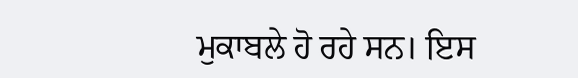ਮੁਕਾਬਲੇ ਹੋ ਰਹੇ ਸਨ। ਇਸ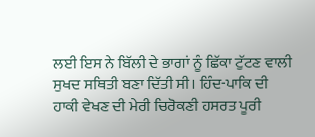ਲਈ ਇਸ ਨੇ ਬਿੱਲੀ ਦੇ ਭਾਗਾਂ ਨੂੰ ਛਿੱਕਾ ਟੁੱਟਣ ਵਾਲੀ ਸੁਖਦ ਸਥਿਤੀ ਬਣਾ ਦਿੱਤੀ ਸੀ। ਹਿੰਦ-ਪਾਕਿ ਦੀ ਹਾਕੀ ਵੇਖਣ ਦੀ ਮੇਰੀ ਚਿਰੋਕਣੀ ਹਸਰਤ ਪੂਰੀ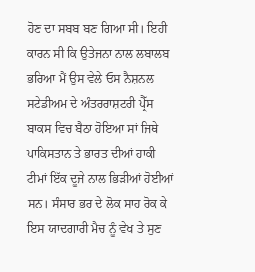ਹੋਣ ਦਾ ਸਬਬ ਬਣ ਗਿਆ ਸੀ। ਇਹੀ ਕਾਰਨ ਸੀ ਕਿ ਉਤੇਜਨਾ ਨਾਲ ਲਬਾਲਬ ਭਰਿਆ ਮੈਂ ਉਸ ਵੇਲੇ ਓਸ ਨੈਸ਼ਨਲ ਸਟੇਡੀਅਮ ਦੇ ਅੰਤਰਰਾਸ਼ਟਰੀ ਪ੍ਰੈੱਸ ਬਾਕਸ ਵਿਚ ਬੈਠਾ ਹੋਇਆ ਸਾਂ ਜਿਥੇ ਪਾਕਿਸਤਾਨ ਤੇ ਭਾਰਤ ਦੀਆਂ ਹਾਕੀ ਟੀਮਾਂ ਇੱਕ ਦੂਜੇ ਨਾਲ ਭਿੜੀਆਂ ਹੋਈਆਂ ਸਨ। ਸੰਸਾਰ ਭਰ ਦੇ ਲੋਕ ਸਾਹ ਰੋਕ ਕੇ ਇਸ ਯਾਦਗਾਰੀ ਮੈਚ ਨੂੰ ਵੇਖ ਤੇ ਸੁਣ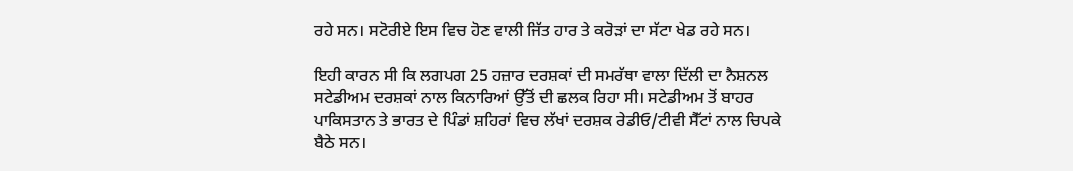ਰਹੇ ਸਨ। ਸਟੋਰੀਏ ਇਸ ਵਿਚ ਹੋਣ ਵਾਲੀ ਜਿੱਤ ਹਾਰ ਤੇ ਕਰੋੜਾਂ ਦਾ ਸੱਟਾ ਖੇਡ ਰਹੇ ਸਨ।

ਇਹੀ ਕਾਰਨ ਸੀ ਕਿ ਲਗਪਗ 25 ਹਜ਼ਾਰ ਦਰਸ਼ਕਾਂ ਦੀ ਸਮਰੱਥਾ ਵਾਲਾ ਦਿੱਲੀ ਦਾ ਨੈਸ਼ਨਲ ਸਟੇਡੀਅਮ ਦਰਸ਼ਕਾਂ ਨਾਲ ਕਿਨਾਰਿਆਂ ਉੱਤੋਂ ਦੀ ਛਲਕ ਰਿਹਾ ਸੀ। ਸਟੇਡੀਅਮ ਤੋਂ ਬਾਹਰ ਪਾਕਿਸਤਾਨ ਤੇ ਭਾਰਤ ਦੇ ਪਿੰਡਾਂ ਸ਼ਹਿਰਾਂ ਵਿਚ ਲੱਖਾਂ ਦਰਸ਼ਕ ਰੇਡੀਓ/ਟੀਵੀ ਸੈੱਟਾਂ ਨਾਲ ਚਿਪਕੇ ਬੈਠੇ ਸਨ।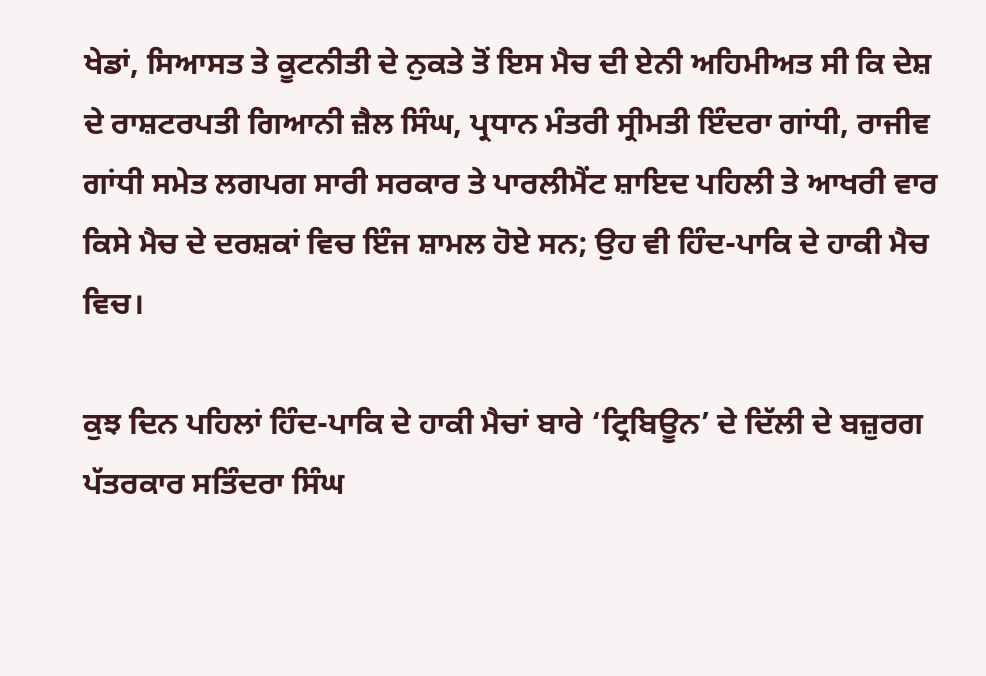ਖੇਡਾਂ, ਸਿਆਸਤ ਤੇ ਕੂਟਨੀਤੀ ਦੇ ਨੁਕਤੇ ਤੋਂ ਇਸ ਮੈਚ ਦੀ ਏਨੀ ਅਹਿਮੀਅਤ ਸੀ ਕਿ ਦੇਸ਼ ਦੇ ਰਾਸ਼ਟਰਪਤੀ ਗਿਆਨੀ ਜ਼ੈਲ ਸਿੰਘ, ਪ੍ਰਧਾਨ ਮੰਤਰੀ ਸ੍ਰੀਮਤੀ ਇੰਦਰਾ ਗਾਂਧੀ, ਰਾਜੀਵ ਗਾਂਧੀ ਸਮੇਤ ਲਗਪਗ ਸਾਰੀ ਸਰਕਾਰ ਤੇ ਪਾਰਲੀਮੈਂਟ ਸ਼ਾਇਦ ਪਹਿਲੀ ਤੇ ਆਖਰੀ ਵਾਰ ਕਿਸੇ ਮੈਚ ਦੇ ਦਰਸ਼ਕਾਂ ਵਿਚ ਇੰਜ ਸ਼ਾਮਲ ਹੋਏ ਸਨ; ਉਹ ਵੀ ਹਿੰਦ-ਪਾਕਿ ਦੇ ਹਾਕੀ ਮੈਚ ਵਿਚ।

ਕੁਝ ਦਿਨ ਪਹਿਲਾਂ ਹਿੰਦ-ਪਾਕਿ ਦੇ ਹਾਕੀ ਮੈਚਾਂ ਬਾਰੇ ‘ਟ੍ਰਿਬਿਊਨ’ ਦੇ ਦਿੱਲੀ ਦੇ ਬਜ਼ੁਰਗ ਪੱਤਰਕਾਰ ਸਤਿੰਦਰਾ ਸਿੰਘ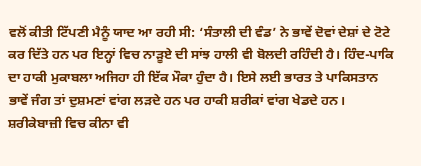ਵਲੋਂ ਕੀਤੀ ਟਿੱਪਣੀ ਮੈਨੂੰ ਯਾਦ ਆ ਰਹੀ ਸੀ: ‘ਸੰਤਾਲੀ ਦੀ ਵੰਡ’ ਨੇ ਭਾਵੇਂ ਦੋਵਾਂ ਦੇਸ਼ਾਂ ਦੇ ਟੋਟੇ ਕਰ ਦਿੱਤੇ ਹਨ ਪਰ ਇਨ੍ਹਾਂ ਵਿਚ ਨਾੜੂਏ ਦੀ ਸਾਂਝ ਹਾਲੀ ਵੀ ਬੋਲਦੀ ਰਹਿੰਦੀ ਹੈ। ਹਿੰਦ-ਪਾਕਿ ਦਾ ਹਾਕੀ ਮੁਕਾਬਲਾ ਅਜਿਹਾ ਹੀ ਇੱਕ ਮੌਕਾ ਹੁੰਦਾ ਹੈ। ਇਸੇ ਲਈ ਭਾਰਤ ਤੇ ਪਾਕਿਸਤਾਨ ਭਾਵੇਂ ਜੰਗ ਤਾਂ ਦੁਸ਼ਮਣਾਂ ਵਾਂਗ ਲੜਦੇ ਹਨ ਪਰ ਹਾਕੀ ਸ਼ਰੀਕਾਂ ਵਾਂਗ ਖੇਡਦੇ ਹਨ। ਸ਼ਰੀਕੇਬਾਜ਼ੀ ਵਿਚ ਕੀਨਾ ਵੀ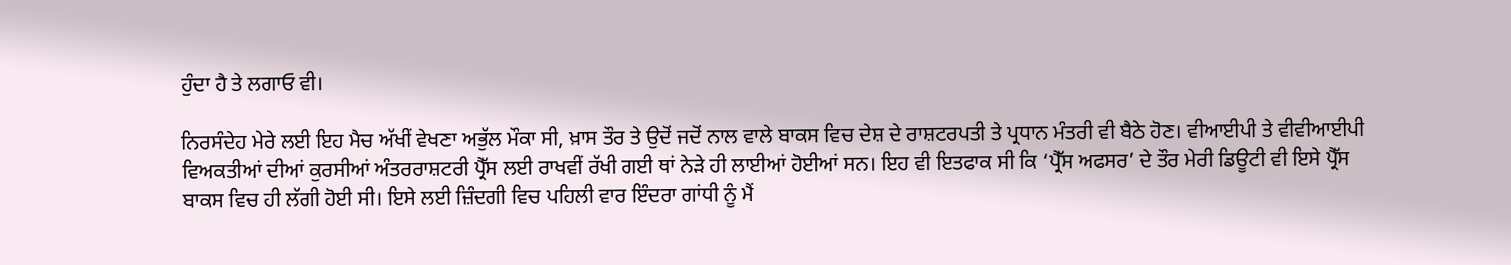ਹੁੰਦਾ ਹੈ ਤੇ ਲਗਾਓ ਵੀ।

ਨਿਰਸੰਦੇਹ ਮੇਰੇ ਲਈ ਇਹ ਮੈਚ ਅੱਖੀਂ ਵੇਖਣਾ ਅਭੁੱਲ ਮੌਕਾ ਸੀ, ਖ਼ਾਸ ਤੌਰ ਤੇ ਉਦੋਂ ਜਦੋਂ ਨਾਲ ਵਾਲੇ ਬਾਕਸ ਵਿਚ ਦੇਸ਼ ਦੇ ਰਾਸ਼ਟਰਪਤੀ ਤੇ ਪ੍ਰਧਾਨ ਮੰਤਰੀ ਵੀ ਬੈਠੇ ਹੋਣ। ਵੀਆਈਪੀ ਤੇ ਵੀਵੀਆਈਪੀ ਵਿਅਕਤੀਆਂ ਦੀਆਂ ਕੁਰਸੀਆਂ ਅੰਤਰਰਾਸ਼ਟਰੀ ਪ੍ਰੈੱਸ ਲਈ ਰਾਖਵੀਂ ਰੱਖੀ ਗਈ ਥਾਂ ਨੇੜੇ ਹੀ ਲਾਈਆਂ ਹੋਈਆਂ ਸਨ। ਇਹ ਵੀ ਇਤਫਾਕ ਸੀ ਕਿ ‘ਪ੍ਰੈੱਸ ਅਫਸਰ’ ਦੇ ਤੌਰ ਮੇਰੀ ਡਿਊਟੀ ਵੀ ਇਸੇ ਪ੍ਰੈੱਸ ਬਾਕਸ ਵਿਚ ਹੀ ਲੱਗੀ ਹੋਈ ਸੀ। ਇਸੇ ਲਈ ਜ਼ਿੰਦਗੀ ਵਿਚ ਪਹਿਲੀ ਵਾਰ ਇੰਦਰਾ ਗਾਂਧੀ ਨੂੰ ਮੈਂ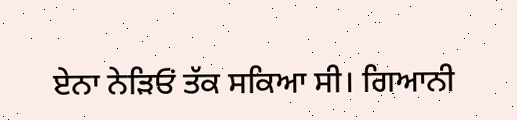ਏਨਾ ਨੇੜਿਓਂ ਤੱਕ ਸਕਿਆ ਸੀ। ਗਿਆਨੀ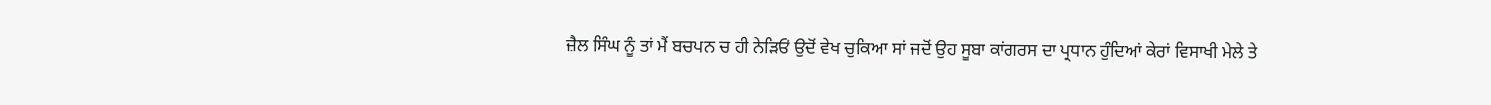ਜ਼ੈਲ ਸਿੰਘ ਨੂੰ ਤਾਂ ਮੈਂ ਬਚਪਨ ਚ ਹੀ ਨੇੜਿਓਂ ਉਦੋਂ ਵੇਖ ਚੁਕਿਆ ਸਾਂ ਜਦੋਂ ਉਹ ਸੂਬਾ ਕਾਂਗਰਸ ਦਾ ਪ੍ਰਧਾਨ ਹੁੰਦਿਆਂ ਕੇਰਾਂ ਵਿਸਾਖੀ ਮੇਲੇ ਤੇ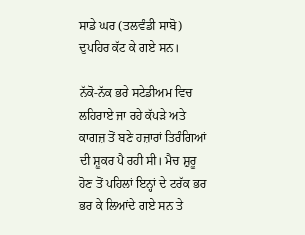ਸਾਡੇ ਘਰ (ਤਲਵੰਡੀ ਸਾਬੋ) ਦੁਪਹਿਰ ਕੱਟ ਕੇ ਗਏ ਸਨ।

ਨੱਕੋ-ਨੱਕ ਭਰੇ ਸਟੇਡੀਅਮ ਵਿਚ ਲਹਿਰਾਏ ਜਾ ਰਹੇ ਕੱਪੜੇ ਅਤੇ ਕਾਗਜ਼ ਤੋਂ ਬਣੇ ਹਜ਼ਾਰਾਂ ਤਿਰੰਗਿਆਂ ਦੀ ਸ਼ੂਕਰ ਪੈ ਰਹੀ ਸੀ। ਮੈਚ ਸ਼ੁਰੂ ਹੋਣ ਤੋਂ ਪਹਿਲਾਂ ਇਨ੍ਹਾਂ ਦੇ ਟਰੱਕ ਭਰ ਭਰ ਕੇ ਲਿਆਂਦੇ ਗਏ ਸਨ ਤੇ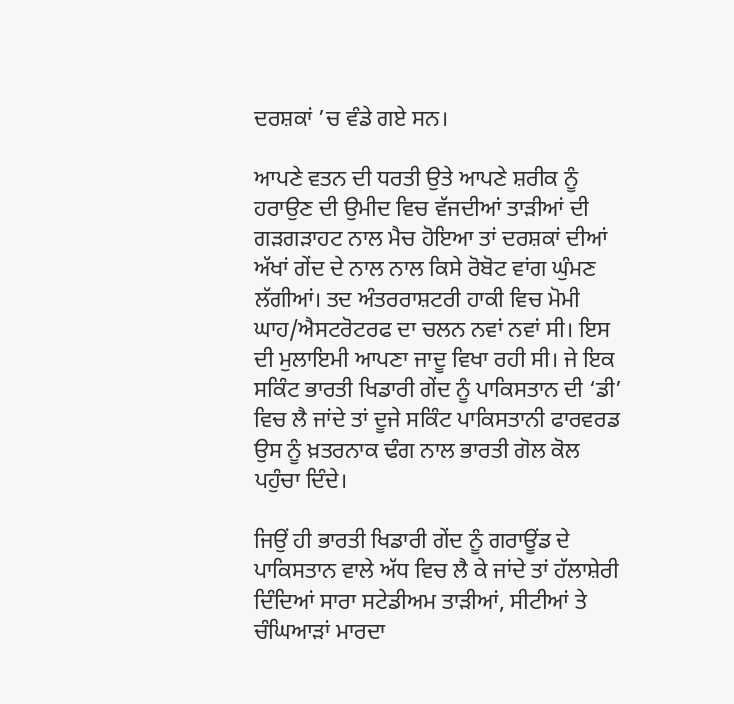ਦਰਸ਼ਕਾਂ ’ਚ ਵੰਡੇ ਗਏ ਸਨ।

ਆਪਣੇ ਵਤਨ ਦੀ ਧਰਤੀ ਉਤੇ ਆਪਣੇ ਸ਼ਰੀਕ ਨੂੰ ਹਰਾਉਣ ਦੀ ਉਮੀਦ ਵਿਚ ਵੱਜਦੀਆਂ ਤਾੜੀਆਂ ਦੀ ਗੜਗੜਾਹਟ ਨਾਲ ਮੈਚ ਹੋਇਆ ਤਾਂ ਦਰਸ਼ਕਾਂ ਦੀਆਂ ਅੱਖਾਂ ਗੇਂਦ ਦੇ ਨਾਲ ਨਾਲ ਕਿਸੇ ਰੋਬੋਟ ਵਾਂਗ ਘੁੰਮਣ ਲੱਗੀਆਂ। ਤਦ ਅੰਤਰਰਾਸ਼ਟਰੀ ਹਾਕੀ ਵਿਚ ਮੋਮੀ ਘਾਹ/ਐਸਟਰੋਟਰਫ ਦਾ ਚਲਨ ਨਵਾਂ ਨਵਾਂ ਸੀ। ਇਸ ਦੀ ਮੁਲਾਇਮੀ ਆਪਣਾ ਜਾਦੂ ਵਿਖਾ ਰਹੀ ਸੀ। ਜੇ ਇਕ ਸਕਿੰਟ ਭਾਰਤੀ ਖਿਡਾਰੀ ਗੇਂਦ ਨੂੰ ਪਾਕਿਸਤਾਨ ਦੀ ‘ਡੀ’ ਵਿਚ ਲੈ ਜਾਂਦੇ ਤਾਂ ਦੂਜੇ ਸਕਿੰਟ ਪਾਕਿਸਤਾਨੀ ਫਾਰਵਰਡ ਉਸ ਨੂੰ ਖ਼ਤਰਨਾਕ ਢੰਗ ਨਾਲ ਭਾਰਤੀ ਗੋਲ ਕੋਲ ਪਹੁੰਚਾ ਦਿੰਦੇ।

ਜਿਉਂ ਹੀ ਭਾਰਤੀ ਖਿਡਾਰੀ ਗੇਂਦ ਨੂੰ ਗਰਾਊਂਡ ਦੇ ਪਾਕਿਸਤਾਨ ਵਾਲੇ ਅੱਧ ਵਿਚ ਲੈ ਕੇ ਜਾਂਦੇ ਤਾਂ ਹੱਲਾਸ਼ੇਰੀ ਦਿੰਦਿਆਂ ਸਾਰਾ ਸਟੇਡੀਅਮ ਤਾੜੀਆਂ, ਸੀਟੀਆਂ ਤੇ ਚੰਘਿਆੜਾਂ ਮਾਰਦਾ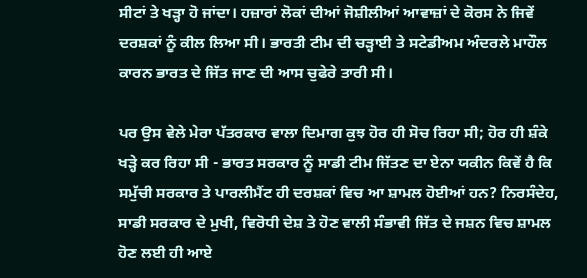ਸੀਟਾਂ ਤੇ ਖੜ੍ਹਾ ਹੋ ਜਾਂਦਾ। ਹਜ਼ਾਰਾਂ ਲੋਕਾਂ ਦੀਆਂ ਜੋਸ਼ੀਲੀਆਂ ਆਵਾਜ਼ਾਂ ਦੇ ਕੋਰਸ ਨੇ ਜਿਵੇਂ ਦਰਸ਼ਕਾਂ ਨੂੰ ਕੀਲ ਲਿਆ ਸੀ। ਭਾਰਤੀ ਟੀਮ ਦੀ ਚੜ੍ਹਾਈ ਤੇ ਸਟੇਡੀਅਮ ਅੰਦਰਲੇ ਮਾਹੌਲ ਕਾਰਨ ਭਾਰਤ ਦੇ ਜਿੱਤ ਜਾਣ ਦੀ ਆਸ ਚੁਫੇਰੇ ਤਾਰੀ ਸੀ।

ਪਰ ਉਸ ਵੇਲੇ ਮੇਰਾ ਪੱਤਰਕਾਰ ਵਾਲਾ ਦਿਮਾਗ ਕੁਝ ਹੋਰ ਹੀ ਸੋਚ ਰਿਹਾ ਸੀ; ਹੋਰ ਹੀ ਸ਼ੰਕੇ ਖੜ੍ਹੇ ਕਰ ਰਿਹਾ ਸੀ - ਭਾਰਤ ਸਰਕਾਰ ਨੂੰ ਸਾਡੀ ਟੀਮ ਜਿੱਤਣ ਦਾ ਏਨਾ ਯਕੀਨ ਕਿਵੇਂ ਹੈ ਕਿ ਸਮੁੱਚੀ ਸਰਕਾਰ ਤੇ ਪਾਰਲੀਮੈਂਟ ਹੀ ਦਰਸ਼ਕਾਂ ਵਿਚ ਆ ਸ਼ਾਮਲ ਹੋਈਆਂ ਹਨ? ਨਿਰਸੰਦੇਹ, ਸਾਡੀ ਸਰਕਾਰ ਦੇ ਮੁਖੀ, ਵਿਰੋਧੀ ਦੇਸ਼ ਤੇ ਹੋਣ ਵਾਲੀ ਸੰਭਾਵੀ ਜਿੱਤ ਦੇ ਜਸ਼ਨ ਵਿਚ ਸ਼ਾਮਲ ਹੋਣ ਲਈ ਹੀ ਆਏ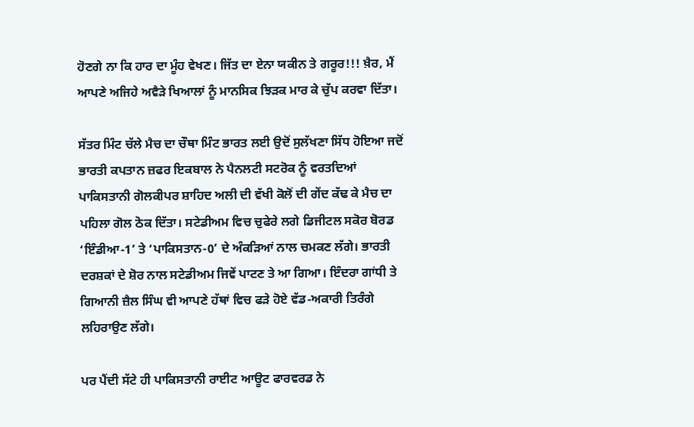ਹੋਣਗੇ ਨਾ ਕਿ ਹਾਰ ਦਾ ਮੂੰਹ ਵੇਖਣ। ਜਿੱਤ ਦਾ ਏਨਾ ਯਕੀਨ ਤੇ ਗਰੂਰ!!! ਖ਼ੈਰ, ਮੈਂ ਆਪਣੇ ਅਜਿਹੇ ਅਵੈੜੇ ਖਿਆਲਾਂ ਨੂੰ ਮਾਨਸਿਕ ਝਿੜਕ ਮਾਰ ਕੇ ਚੁੱਪ ਕਰਵਾ ਦਿੱਤਾ।

ਸੱਤਰ ਮਿੰਟ ਚੱਲੇ ਮੈਚ ਦਾ ਚੌਥਾ ਮਿੰਟ ਭਾਰਤ ਲਈ ਉਦੋਂ ਸੁਲੱਖਣਾ ਸਿੱਧ ਹੋਇਆ ਜਦੋਂ ਭਾਰਤੀ ਕਪਤਾਨ ਜ਼ਫਰ ਇਕਬਾਲ ਨੇ ਪੈਨਲਟੀ ਸਟਰੋਕ ਨੂੰ ਵਰਤਦਿਆਂ ਪਾਕਿਸਤਾਨੀ ਗੋਲਕੀਪਰ ਸ਼ਾਹਿਦ ਅਲੀ ਦੀ ਵੱਖੀ ਕੋਲੋਂ ਦੀ ਗੇਂਦ ਕੱਢ ਕੇ ਮੈਚ ਦਾ ਪਹਿਲਾ ਗੋਲ ਠੋਕ ਦਿੱਤਾ। ਸਟੇਡੀਅਮ ਵਿਚ ਚੁਫੇਰੇ ਲਗੇ ਡਿਜੀਟਲ ਸਕੋਰ ਬੋਰਡ ‘ਇੰਡੀਆ-1’ ਤੇ ‘ਪਾਕਿਸਤਾਨ-0’ ਦੇ ਅੰਕੜਿਆਂ ਨਾਲ ਚਮਕਣ ਲੱਗੇ। ਭਾਰਤੀ ਦਰਸ਼ਕਾਂ ਦੇ ਸ਼ੋਰ ਨਾਲ ਸਟੇਡੀਅਮ ਜਿਵੇਂ ਪਾਟਣ ਤੇ ਆ ਗਿਆ। ਇੰਦਰਾ ਗਾਂਧੀ ਤੇ ਗਿਆਨੀ ਜ਼ੈਲ ਸਿੰਘ ਵੀ ਆਪਣੇ ਹੱਥਾਂ ਵਿਚ ਫੜੇ ਹੋਏ ਵੱਡ-ਅਕਾਰੀ ਤਿਰੰਗੇ ਲਹਿਰਾਉਣ ਲੱਗੇ।

ਪਰ ਪੈਂਦੀ ਸੱਟੇ ਹੀ ਪਾਕਿਸਤਾਨੀ ਰਾਈਟ ਆਊਟ ਫਾਰਵਰਡ ਨੇ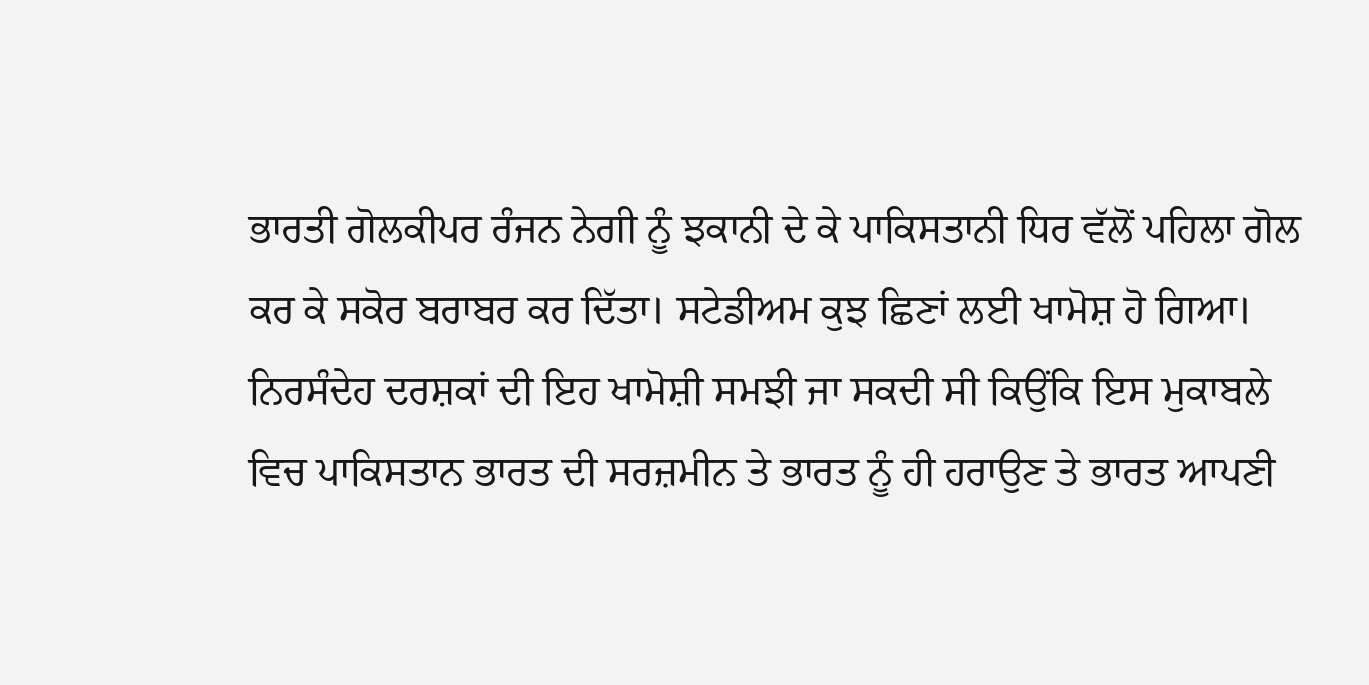ਭਾਰਤੀ ਗੋਲਕੀਪਰ ਰੰਜਨ ਨੇਗੀ ਨੂੰ ਝਕਾਨੀ ਦੇ ਕੇ ਪਾਕਿਸਤਾਨੀ ਧਿਰ ਵੱਲੋਂ ਪਹਿਲਾ ਗੋਲ ਕਰ ਕੇ ਸਕੋਰ ਬਰਾਬਰ ਕਰ ਦਿੱਤਾ। ਸਟੇਡੀਅਮ ਕੁਝ ਛਿਣਾਂ ਲਈ ਖਾਮੋਸ਼ ਹੋ ਗਿਆ। ਨਿਰਸੰਦੇਹ ਦਰਸ਼ਕਾਂ ਦੀ ਇਹ ਖਾਮੋਸ਼ੀ ਸਮਝੀ ਜਾ ਸਕਦੀ ਸੀ ਕਿਉਂਕਿ ਇਸ ਮੁਕਾਬਲੇ ਵਿਚ ਪਾਕਿਸਤਾਨ ਭਾਰਤ ਦੀ ਸਰਜ਼ਮੀਨ ਤੇ ਭਾਰਤ ਨੂੰ ਹੀ ਹਰਾਉਣ ਤੇ ਭਾਰਤ ਆਪਣੀ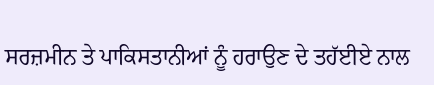ਸਰਜ਼ਮੀਨ ਤੇ ਪਾਕਿਸਤਾਨੀਆਂ ਨੂੰ ਹਰਾਉਣ ਦੇ ਤਹੱਈਏ ਨਾਲ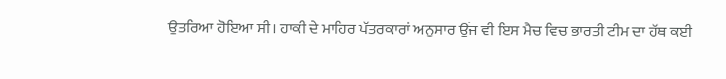ਉਤਰਿਆ ਹੋਇਆ ਸੀ। ਹਾਕੀ ਦੇ ਮਾਹਿਰ ਪੱਤਰਕਾਰਾਂ ਅਨੁਸਾਰ ਉਂਜ ਵੀ ਇਸ ਮੈਚ ਵਿਚ ਭਾਰਤੀ ਟੀਮ ਦਾ ਹੱਥ ਕਈ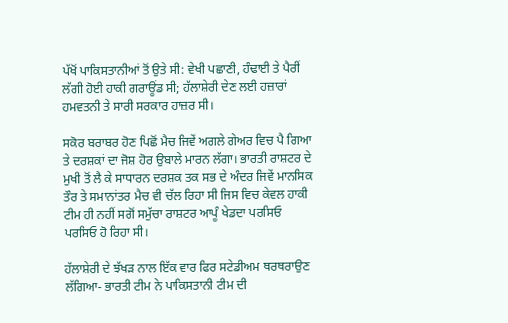ਪੱਖੋਂ ਪਾਕਿਸਤਾਨੀਆਂ ਤੋਂ ਉਤੇ ਸੀ: ਵੇਖੀ ਪਛਾਣੀ, ਹੰਢਾਈ ਤੇ ਪੈਰੀਂ ਲੱਗੀ ਹੋਈ ਹਾਕੀ ਗਰਾਊਂਡ ਸੀ; ਹੱਲਾਸ਼ੇਰੀ ਦੇਣ ਲਈ ਹਜ਼ਾਰਾਂ ਹਮਵਤਨੀ ਤੇ ਸਾਰੀ ਸਰਕਾਰ ਹਾਜ਼ਰ ਸੀ।

ਸਕੋਰ ਬਰਾਬਰ ਹੋਣ ਪਿਛੋਂ ਮੈਚ ਜਿਵੇਂ ਅਗਲੇ ਗੇਅਰ ਵਿਚ ਪੈ ਗਿਆ ਤੇ ਦਰਸ਼ਕਾਂ ਦਾ ਜੋਸ਼ ਹੋਰ ਉਬਾਲੇ ਮਾਰਨ ਲੱਗਾ। ਭਾਰਤੀ ਰਾਸ਼ਟਰ ਦੇ ਮੁਖੀ ਤੋਂ ਲੈ ਕੇ ਸਾਧਾਰਨ ਦਰਸ਼ਕ ਤਕ ਸਭ ਦੇ ਅੰਦਰ ਜਿਵੇਂ ਮਾਨਸਿਕ ਤੌਰ ਤੇ ਸਮਾਨਾਂਤਰ ਮੈਚ ਵੀ ਚੱਲ ਰਿਹਾ ਸੀ ਜਿਸ ਵਿਚ ਕੇਵਲ ਹਾਕੀ ਟੀਮ ਹੀ ਨਹੀਂ ਸਗੋਂ ਸਮੁੱਚਾ ਰਾਸ਼ਟਰ ਆਪੂੰ ਖੇਡਦਾ ਪਰਸਿਓ ਪਰਸਿਓ ਹੋ ਰਿਹਾ ਸੀ।

ਹੱਲਾਸ਼ੇਰੀ ਦੇ ਝੱਖੜ ਨਾਲ ਇੱਕ ਵਾਰ ਫਿਰ ਸਟੇਡੀਅਮ ਥਰਥਰਾਉਣ ਲੱਗਿਆ- ਭਾਰਤੀ ਟੀਮ ਨੇ ਪਾਕਿਸਤਾਨੀ ਟੀਮ ਦੀ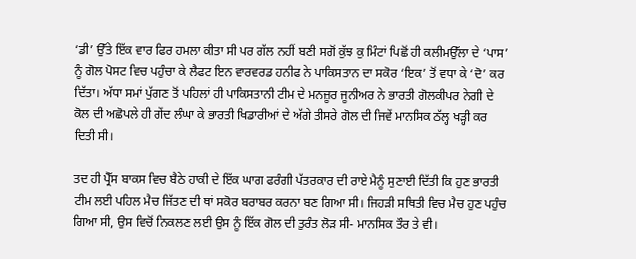‘ਡੀ’ ਉੱਤੇ ਇੱਕ ਵਾਰ ਫਿਰ ਹਮਲਾ ਕੀਤਾ ਸੀ ਪਰ ਗੱਲ ਨਹੀਂ ਬਣੀ ਸਗੋਂ ਕੁੱਝ ਕੁ ਮਿੰਟਾਂ ਪਿਛੋਂ ਹੀ ਕਲੀਮਉੱਲਾ ਦੇ ‘ਪਾਸ’ ਨੂੰ ਗੋਲ ਪੋਸਟ ਵਿਚ ਪਹੁੰਚਾ ਕੇ ਲੈਫਟ ਇਨ ਵਾਰਵਰਡ ਹਨੀਫ ਨੇ ਪਾਕਿਸਤਾਨ ਦਾ ਸਕੋਰ ‘ਇਕ’ ਤੋਂ ਵਧਾ ਕੇ ‘ਦੋ’ ਕਰ ਦਿੱਤਾ। ਅੱਧਾ ਸਮਾਂ ਪੁੱਗਣ ਤੋਂ ਪਹਿਲਾਂ ਹੀ ਪਾਕਿਸਤਾਨੀ ਟੀਮ ਦੇ ਮਨਜ਼ੂਰ ਜੂਨੀਅਰ ਨੇ ਭਾਰਤੀ ਗੋਲਕੀਪਰ ਨੇਗੀ ਦੇ ਕੋਲ ਦੀ ਅਛੋਪਲੇ ਹੀ ਗੇਂਦ ਲੰਘਾ ਕੇ ਭਾਰਤੀ ਖਿਡਾਰੀਆਂ ਦੇ ਅੱਗੇ ਤੀਸਰੇ ਗੋਲ ਦੀ ਜਿਵੇਂ ਮਾਨਸਿਕ ਠੱਲ੍ਹ ਖੜ੍ਹੀ ਕਰ ਦਿਤੀ ਸੀ।

ਤਦ ਹੀ ਪ੍ਰੈੱਸ ਬਾਕਸ ਵਿਚ ਬੈਠੇ ਹਾਕੀ ਦੇ ਇੱਕ ਘਾਗ ਫਰੰਗੀ ਪੱਤਰਕਾਰ ਦੀ ਰਾਏ ਮੈਨੂੰ ਸੁਣਾਈ ਦਿੱਤੀ ਕਿ ਹੁਣ ਭਾਰਤੀ ਟੀਮ ਲਈ ਪਹਿਲ ਮੈਚ ਜਿੱਤਣ ਦੀ ਥਾਂ ਸਕੋਰ ਬਰਾਬਰ ਕਰਨਾ ਬਣ ਗਿਆ ਸੀ। ਜਿਹੜੀ ਸਥਿਤੀ ਵਿਚ ਮੈਚ ਹੁਣ ਪਹੁੰਚ ਗਿਆ ਸੀ, ਉਸ ਵਿਚੋਂ ਨਿਕਲਣ ਲਈ ਉਸ ਨੂੰ ਇੱਕ ਗੋਲ ਦੀ ਤੁਰੰਤ ਲੋੜ ਸੀ- ਮਾਨਸਿਕ ਤੌਰ ਤੇ ਵੀ।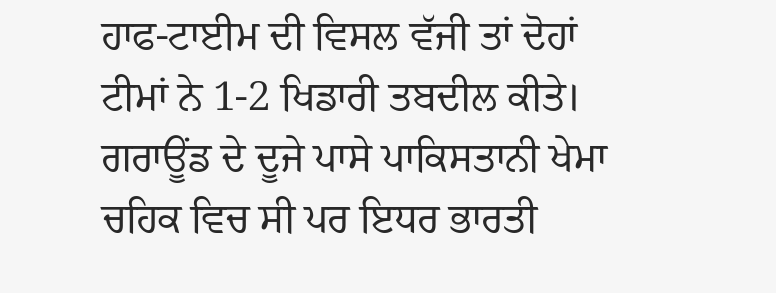ਹਾਫ-ਟਾਈਮ ਦੀ ਵਿਸਲ ਵੱਜੀ ਤਾਂ ਦੋਹਾਂ ਟੀਮਾਂ ਨੇ 1-2 ਖਿਡਾਰੀ ਤਬਦੀਲ ਕੀਤੇ। ਗਰਾਊਂਡ ਦੇ ਦੂਜੇ ਪਾਸੇ ਪਾਕਿਸਤਾਨੀ ਖੇਮਾ ਚਹਿਕ ਵਿਚ ਸੀ ਪਰ ਇਧਰ ਭਾਰਤੀ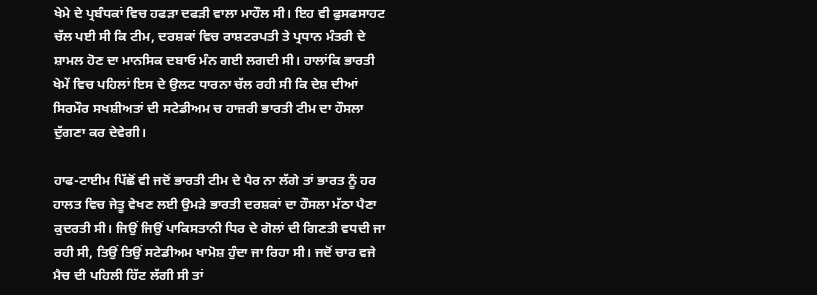ਖੇਮੇ ਦੇ ਪ੍ਰਬੰਧਕਾਂ ਵਿਚ ਹਫੜਾ ਦਫੜੀ ਵਾਲਾ ਮਾਹੌਲ ਸੀ। ਇਹ ਵੀ ਫੁਸਫਸਾਹਟ ਚੱਲ ਪਈ ਸੀ ਕਿ ਟੀਮ, ਦਰਸ਼ਕਾਂ ਵਿਚ ਰਾਸ਼ਟਰਪਤੀ ਤੇ ਪ੍ਰਧਾਨ ਮੰਤਰੀ ਦੇ ਸ਼ਾਮਲ ਹੋਣ ਦਾ ਮਾਨਸਿਕ ਦਬਾਓ ਮੰਨ ਗਈ ਲਗਦੀ ਸੀ। ਹਾਲਾਂਕਿ ਭਾਰਤੀ ਖੇਮੇਂ ਵਿਚ ਪਹਿਲਾਂ ਇਸ ਦੇ ਉਲਟ ਧਾਰਨਾ ਚੱਲ ਰਹੀ ਸੀ ਕਿ ਦੇਸ਼ ਦੀਆਂ ਸਿਰਮੌਰ ਸਖਸ਼ੀਅਤਾਂ ਦੀ ਸਟੇਡੀਅਮ ਚ ਹਾਜ਼ਰੀ ਭਾਰਤੀ ਟੀਮ ਦਾ ਹੌਸਲਾ ਦੁੱਗਣਾ ਕਰ ਦੇਵੇਗੀ।

ਹਾਫ-ਟਾਈਮ ਪਿੱਛੋਂ ਵੀ ਜਦੋਂ ਭਾਰਤੀ ਟੀਮ ਦੇ ਪੈਰ ਨਾ ਲੱਗੇ ਤਾਂ ਭਾਰਤ ਨੂੰ ਹਰ ਹਾਲਤ ਵਿਚ ਜੇਤੂ ਵੇਖਣ ਲਈ ਉਮੜੇ ਭਾਰਤੀ ਦਰਸ਼ਕਾਂ ਦਾ ਹੌਸਲਾ ਮੱਠਾ ਪੈਣਾ ਕੁਦਰਤੀ ਸੀ। ਜਿਉਂ ਜਿਉਂ ਪਾਕਿਸਤਾਨੀ ਧਿਰ ਦੇ ਗੋਲਾਂ ਦੀ ਗਿਣਤੀ ਵਧਦੀ ਜਾ ਰਹੀ ਸੀ, ਤਿਉਂ ਤਿਉਂ ਸਟੇਡੀਅਮ ਖਾਮੋਸ਼ ਹੁੰਦਾ ਜਾ ਰਿਹਾ ਸੀ। ਜਦੋਂ ਚਾਰ ਵਜੇ ਮੈਚ ਦੀ ਪਹਿਲੀ ਹਿੱਟ ਲੱਗੀ ਸੀ ਤਾਂ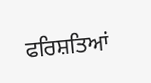ਫਰਿਸ਼ਤਿਆਂ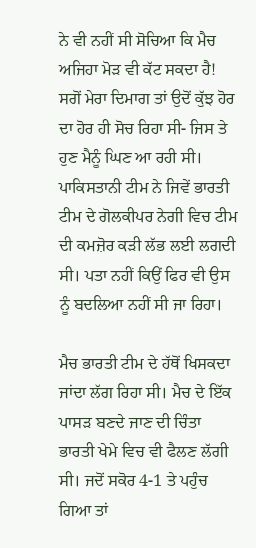ਨੇ ਵੀ ਨਹੀਂ ਸੀ ਸੋਚਿਆ ਕਿ ਮੈਚ ਅਜਿਹਾ ਮੋੜ ਵੀ ਕੱਟ ਸਕਦਾ ਹੈ! ਸਗੋਂ ਮੇਰਾ ਦਿਮਾਗ ਤਾਂ ਉਦੋਂ ਕੁੱਝ ਹੋਰ ਦਾ ਹੋਰ ਹੀ ਸੋਚ ਰਿਹਾ ਸੀ- ਜਿਸ ਤੇ ਹੁਣ ਮੈਨੂੰ ਘਿਣ ਆ ਰਹੀ ਸੀ। ਪਾਕਿਸਤਾਨੀ ਟੀਮ ਨੇ ਜਿਵੇਂ ਭਾਰਤੀ ਟੀਮ ਦੇ ਗੋਲਕੀਪਰ ਨੇਗੀ ਵਿਚ ਟੀਮ ਦੀ ਕਮਜ਼ੋਰ ਕੜੀ ਲੱਭ ਲਈ ਲਗਦੀ ਸੀ। ਪਤਾ ਨਹੀਂ ਕਿਉਂ ਫਿਰ ਵੀ ਉਸ ਨੂੰ ਬਦਲਿਆ ਨਹੀਂ ਸੀ ਜਾ ਰਿਹਾ।

ਮੈਚ ਭਾਰਤੀ ਟੀਮ ਦੇ ਹੱਥੋਂ ਖਿਸਕਦਾ ਜਾਂਦਾ ਲੱਗ ਰਿਹਾ ਸੀ। ਮੈਚ ਦੇ ਇੱਕ ਪਾਸੜ ਬਣਦੇ ਜਾਣ ਦੀ ਚਿੰਤਾ ਭਾਰਤੀ ਖੇਮੇ ਵਿਚ ਵੀ ਫੈਲਣ ਲੱਗੀ ਸੀ। ਜਦੋਂ ਸਕੋਰ 4-1 ਤੇ ਪਹੁੰਚ ਗਿਆ ਤਾਂ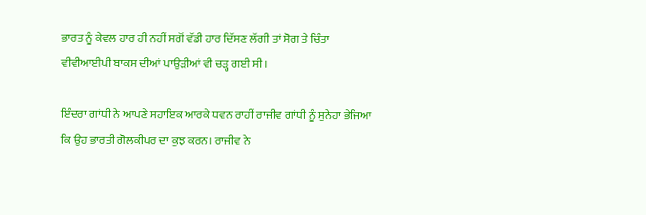ਭਾਰਤ ਨੂੰ ਕੇਵਲ ਹਾਰ ਹੀ ਨਹੀਂ ਸਗੋਂ ਵੱਡੀ ਹਾਰ ਦਿੱਸਣ ਲੱਗੀ ਤਾਂ ਸੋਗ ਤੇ ਚਿੰਤਾ ਵੀਵੀਆਈਪੀ ਬਾਕਸ ਦੀਆਂ ਪਾਉੜੀਆਂ ਵੀ ਚੜ੍ਹ ਗਈ ਸੀ।

ਇੰਦਰਾ ਗਾਂਧੀ ਨੇ ਆਪਣੇ ਸਹਾਇਕ ਆਰਕੇ ਧਵਨ ਰਾਹੀਂ ਰਾਜੀਵ ਗਾਂਧੀ ਨੂੰ ਸੁਨੇਹਾ ਭੇਜਿਆ ਕਿ ਉਹ ਭਾਰਤੀ ਗੋਲਕੀਪਰ ਦਾ ਕੁਝ ਕਰਨ। ਰਾਜੀਵ ਨੇ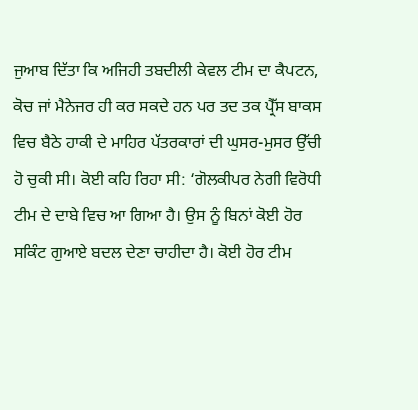ਜੁਆਬ ਦਿੱਤਾ ਕਿ ਅਜਿਹੀ ਤਬਦੀਲੀ ਕੇਵਲ ਟੀਮ ਦਾ ਕੈਪਟਨ, ਕੋਚ ਜਾਂ ਮੈਨੇਜਰ ਹੀ ਕਰ ਸਕਦੇ ਹਨ ਪਰ ਤਦ ਤਕ ਪ੍ਰੈੱਸ ਬਾਕਸ ਵਿਚ ਬੈਠੇ ਹਾਕੀ ਦੇ ਮਾਹਿਰ ਪੱਤਰਕਾਰਾਂ ਦੀ ਘੁਸਰ-ਮੁਸਰ ਉੱਚੀ ਹੋ ਚੁਕੀ ਸੀ। ਕੋਈ ਕਹਿ ਰਿਹਾ ਸੀ: ‘ਗੋਲਕੀਪਰ ਨੇਗੀ ਵਿਰੋਧੀ ਟੀਮ ਦੇ ਦਾਬੇ ਵਿਚ ਆ ਗਿਆ ਹੈ। ਉਸ ਨੂੰ ਬਿਨਾਂ ਕੋਈ ਹੋਰ ਸਕਿੰਟ ਗੁਆਏ ਬਦਲ ਦੇਣਾ ਚਾਹੀਦਾ ਹੈ। ਕੋਈ ਹੋਰ ਟੀਮ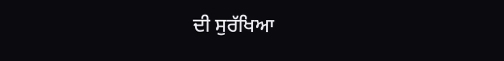ਦੀ ਸੁਰੱਖਿਆ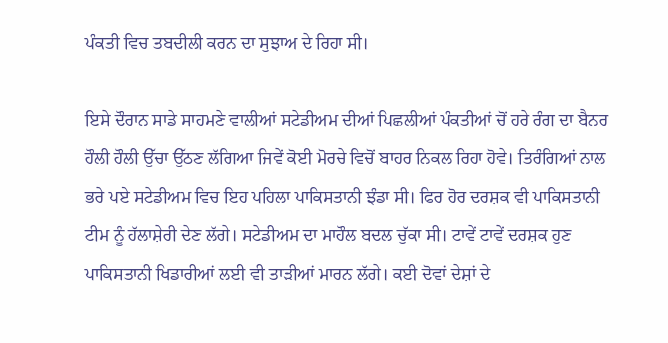ਪੰਕਤੀ ਵਿਚ ਤਬਦੀਲੀ ਕਰਨ ਦਾ ਸੁਝਾਅ ਦੇ ਰਿਹਾ ਸੀ।

ਇਸੇ ਦੌਰਾਨ ਸਾਡੇ ਸਾਹਮਣੇ ਵਾਲੀਆਂ ਸਟੇਡੀਅਮ ਦੀਆਂ ਪਿਛਲੀਆਂ ਪੰਕਤੀਆਂ ਚੋਂ ਹਰੇ ਰੰਗ ਦਾ ਬੈਨਰ ਹੌਲੀ ਹੌਲੀ ਉੱਚਾ ਉੱਠਣ ਲੱਗਿਆ ਜਿਵੇਂ ਕੋਈ ਮੋਰਚੇ ਵਿਚੋਂ ਬਾਹਰ ਨਿਕਲ ਰਿਹਾ ਹੋਵੇ। ਤਿਰੰਗਿਆਂ ਨਾਲ ਭਰੇ ਪਏ ਸਟੇਡੀਅਮ ਵਿਚ ਇਹ ਪਹਿਲਾ ਪਾਕਿਸਤਾਨੀ ਝੰਡਾ ਸੀ। ਫਿਰ ਹੋਰ ਦਰਸ਼ਕ ਵੀ ਪਾਕਿਸਤਾਨੀ ਟੀਮ ਨੂੰ ਹੱਲਾਸ਼ੇਰੀ ਦੇਣ ਲੱਗੇ। ਸਟੇਡੀਅਮ ਦਾ ਮਾਹੌਲ ਬਦਲ ਚੁੱਕਾ ਸੀ। ਟਾਵੇਂ ਟਾਵੇਂ ਦਰਸ਼ਕ ਹੁਣ ਪਾਕਿਸਤਾਨੀ ਖਿਡਾਰੀਆਂ ਲਈ ਵੀ ਤਾੜੀਆਂ ਮਾਰਨ ਲੱਗੇ। ਕਈ ਦੋਵਾਂ ਦੇਸ਼ਾਂ ਦੇ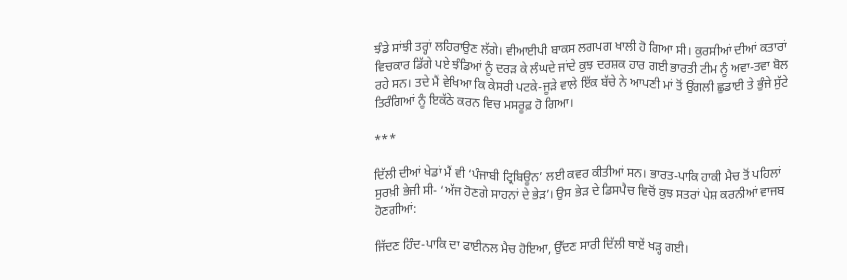ਝੰਡੇ ਸਾਂਝੀ ਤਰ੍ਹਾਂ ਲਹਿਰਾਉਣ ਲੱਗੇ। ਵੀਆਈਪੀ ਬਾਕਸ ਲਗਪਗ ਖਾਲੀ ਹੋ ਗਿਆ ਸੀ। ਕੁਰਸੀਆਂ ਦੀਆਂ ਕਤਾਰਾਂ ਵਿਚਕਾਰ ਡਿੱਗੇ ਪਏ ਝੰਡਿਆਂ ਨੂੰ ਦਰੜ ਕੇ ਲੰਘਦੇ ਜਾਂਦੇ ਕੁਝ ਦਰਸ਼ਕ ਹਾਰ ਗਈ ਭਾਰਤੀ ਟੀਮ ਨੂੰ ਅਵਾ-ਤਵਾ ਬੋਲ ਰਹੇ ਸਨ। ਤਦੇ ਮੈਂ ਵੇਖਿਆ ਕਿ ਕੇਸਰੀ ਪਟਕੇ-ਜੂੜੇ ਵਾਲੇ ਇੱਕ ਬੱਚੇ ਨੇ ਆਪਣੀ ਮਾਂ ਤੋਂ ਉਂਗਲੀ ਛੁਡਾਈ ਤੇ ਭੁੰਜੇ ਸੁੱਟੇ ਤਿਰੰਗਿਆਂ ਨੂੰ ਇਕੱਠੇ ਕਰਨ ਵਿਚ ਮਸਰੂਫ਼ ਹੋ ਗਿਆ।

***

ਦਿੱਲੀ ਦੀਆਂ ਖੇਡਾਂ ਮੈਂ ਵੀ ‘ਪੰਜਾਬੀ ਟ੍ਰਿਬਿਊਨ’ ਲਈ ਕਵਰ ਕੀਤੀਆਂ ਸਨ। ਭਾਰਤ-ਪਾਕਿ ਹਾਕੀ ਮੈਚ ਤੋਂ ਪਹਿਲਾਂ ਸੁਰਖ਼ੀ ਭੇਜੀ ਸੀ- ‘ਅੱਜ ਹੋਣਗੇ ਸਾਹਨਾਂ ਦੇ ਭੇੜ’। ਉਸ ਭੇੜ ਦੇ ਡਿਸਪੈਚ ਵਿਚੋਂ ਕੁਝ ਸਤਰਾਂ ਪੇਸ਼ ਕਰਨੀਆਂ ਵਾਜਬ ਹੋਣਗੀਆਂ:

ਜਿੱਦਣ ਹਿੰਦ-ਪਾਕਿ ਦਾ ਫਾਈਨਲ ਮੈਚ ਹੋਇਆ, ਉੱਦਣ ਸਾਰੀ ਦਿੱਲੀ ਥਾਏਂ ਖੜ੍ਹ ਗਈ।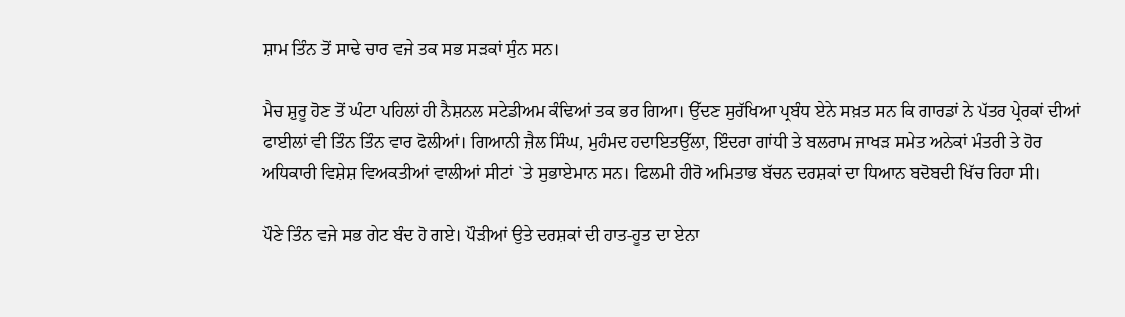ਸ਼ਾਮ ਤਿੰਨ ਤੋਂ ਸਾਢੇ ਚਾਰ ਵਜੇ ਤਕ ਸਭ ਸੜਕਾਂ ਸੁੰਨ ਸਨ।

ਮੈਚ ਸ਼ੁਰੂ ਹੋਣ ਤੋਂ ਘੰਟਾ ਪਹਿਲਾਂ ਹੀ ਨੈਸ਼ਨਲ ਸਟੇਡੀਅਮ ਕੰਢਿਆਂ ਤਕ ਭਰ ਗਿਆ। ਉੱਦਣ ਸੁਰੱਖਿਆ ਪ੍ਰਬੰਧ ਏਨੇ ਸਖ਼ਤ ਸਨ ਕਿ ਗਾਰਡਾਂ ਨੇ ਪੱਤਰ ਪ੍ਰੇਰਕਾਂ ਦੀਆਂ ਫਾਈਲਾਂ ਵੀ ਤਿੰਨ ਤਿੰਨ ਵਾਰ ਫੋਲੀਆਂ। ਗਿਆਨੀ ਜ਼ੈਲ ਸਿੰਘ, ਮੁਹੰਮਦ ਹਦਾਇਤਉੱਲਾ, ਇੰਦਰਾ ਗਾਂਧੀ ਤੇ ਬਲਰਾਮ ਜਾਖੜ ਸਮੇਤ ਅਨੇਕਾਂ ਮੰਤਰੀ ਤੇ ਹੋਰ ਅਧਿਕਾਰੀ ਵਿਸ਼ੇਸ਼ ਵਿਅਕਤੀਆਂ ਵਾਲੀਆਂ ਸੀਟਾਂ `ਤੇ ਸੁਭਾਏਮਾਨ ਸਨ। ਫਿਲਮੀ ਹੀਰੋ ਅਮਿਤਾਭ ਬੱਚਨ ਦਰਸ਼ਕਾਂ ਦਾ ਧਿਆਨ ਬਦੋਬਦੀ ਖਿੱਚ ਰਿਹਾ ਸੀ।

ਪੌਣੇ ਤਿੰਨ ਵਜੇ ਸਭ ਗੇਟ ਬੰਦ ਹੋ ਗਏ। ਪੌੜੀਆਂ ਉਤੇ ਦਰਸ਼ਕਾਂ ਦੀ ਹਾਤ-ਹੂਤ ਦਾ ਏਨਾ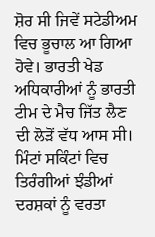ਸ਼ੋਰ ਸੀ ਜਿਵੇਂ ਸਟੇਡੀਅਮ ਵਿਚ ਭੂਚਾਲ ਆ ਗਿਆ ਹੋਵੇ। ਭਾਰਤੀ ਖੇਡ ਅਧਿਕਾਰੀਆਂ ਨੂੰ ਭਾਰਤੀ ਟੀਮ ਦੇ ਮੈਚ ਜਿੱਤ ਲੈਣ ਦੀ ਲੋੜੋਂ ਵੱਧ ਆਸ ਸੀ। ਮਿੰਟਾਂ ਸਕਿੰਟਾਂ ਵਿਚ ਤਿਰੰਗੀਆਂ ਝੰਡੀਆਂ ਦਰਸ਼ਕਾਂ ਨੂੰ ਵਰਤਾ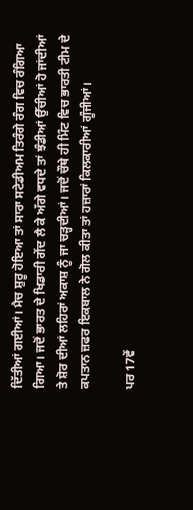ਦਿੱਤੀਆਂ ਗਈਆਂ। ਮੈਚ ਸ਼ੁਰੂ ਹੋਇਆ ਤਾਂ ਸਾਰਾ ਸਟੇਡੀਅਮ ਤਿਰੰਗੇ ਰੰਗ ਵਿਚ ਰੰਗਿਆ ਗਿਆ। ਜਦੋਂ ਭਾਰਤ ਦੇ ਖਿਡਾਰੀ ਗੇਂਦ ਲੈ ਕੇ ਅੱਗੇ ਵਧਦੇ ਤਾਂ ਝੰਡੀਆਂ ਉੱਚੀਆਂ ਹੋ ਜਾਂਦੀਆਂ ਤੇ ਸ਼ੋਰ ਦੀਆਂ ਲਹਿਰਾਂ ਅਕਾਸ਼ ਨੂੰ ਜਾ ਚੜ੍ਹਦੀਆਂ। ਜਦੋਂ ਚੌਥੇ ਹੀ ਮਿੰਟ ਵਿਚ ਭਾਰਤੀ ਟੀਮ ਦੇ ਕਪਤਾਨ ਜ਼ਫਰ ਇਕਬਾਲ ਨੇ ਗੋਲ ਕੀਤਾ ਤਾਂ ਹਜ਼ਾਰਾਂ ਕਿਲਕਾਰੀਆਂ ਗੂੰਜੀਆਂ।

ਪਰ 17ਵੇਂ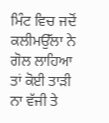ਮਿੰਟ ਵਿਚ ਜਦੋਂ ਕਲੀਮਉੱਲਾ ਨੇ ਗੋਲ ਲਾਹਿਆ ਤਾਂ ਕੋਈ ਤਾੜੀ ਨਾ ਵੱਜੀ ਤੇ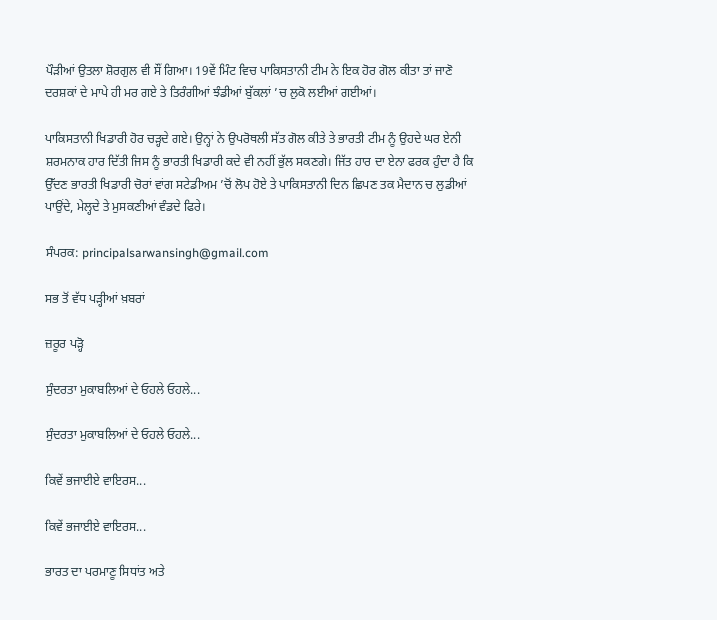ਪੌੜੀਆਂ ਉਤਲਾ ਸ਼ੋਰਗੁਲ ਵੀ ਸੌਂ ਗਿਆ। 19ਵੇਂ ਮਿੰਟ ਵਿਚ ਪਾਕਿਸਤਾਨੀ ਟੀਮ ਨੇ ਇਕ ਹੋਰ ਗੋਲ ਕੀਤਾ ਤਾਂ ਜਾਣੋ ਦਰਸ਼ਕਾਂ ਦੇ ਮਾਪੇ ਹੀ ਮਰ ਗਏ ਤੇ ਤਿਰੰਗੀਆਂ ਝੰਡੀਆਂ ਬੁੱਕਲਾਂ ’ਚ ਲੁਕੋ ਲਈਆਂ ਗਈਆਂ।

ਪਾਕਿਸਤਾਨੀ ਖਿਡਾਰੀ ਹੋਰ ਚੜ੍ਹਦੇ ਗਏ। ਉਨ੍ਹਾਂ ਨੇ ਉਪਰੋਥਲੀ ਸੱਤ ਗੋਲ ਕੀਤੇ ਤੇ ਭਾਰਤੀ ਟੀਮ ਨੂੰ ਉਹਦੇ ਘਰ ਏਨੀ ਸ਼ਰਮਨਾਕ ਹਾਰ ਦਿੱਤੀ ਜਿਸ ਨੂੰ ਭਾਰਤੀ ਖਿਡਾਰੀ ਕਦੇ ਵੀ ਨਹੀਂ ਭੁੱਲ ਸਕਣਗੇ। ਜਿੱਤ ਹਾਰ ਦਾ ਏਨਾ ਫਰਕ ਹੁੰਦਾ ਹੈ ਕਿ ਉੱਦਣ ਭਾਰਤੀ ਖਿਡਾਰੀ ਚੋਰਾਂ ਵਾਂਗ ਸਟੇਡੀਅਮ ’ਚੋਂ ਲੋਪ ਹੋਏ ਤੇ ਪਾਕਿਸਤਾਨੀ ਦਿਨ ਛਿਪਣ ਤਕ ਮੈਦਾਨ ਚ ਲੁਡੀਆਂ ਪਾਉਂਦੇ, ਮੇਲ੍ਹਦੇ ਤੇ ਮੁਸਕਣੀਆਂ ਵੰਡਦੇ ਫਿਰੇ।

ਸੰਪਰਕ: principalsarwansingh@gmail.com

ਸਭ ਤੋਂ ਵੱਧ ਪੜ੍ਹੀਆਂ ਖ਼ਬਰਾਂ

ਜ਼ਰੂਰ ਪੜ੍ਹੋ

ਸੁੰਦਰਤਾ ਮੁਕਾਬਲਿਆਂ ਦੇ ਓਹਲੇ ਓਹਲੇ...

ਸੁੰਦਰਤਾ ਮੁਕਾਬਲਿਆਂ ਦੇ ਓਹਲੇ ਓਹਲੇ...

ਕਿਵੇਂ ਭਜਾਈਏ ਵਾਇਰਸ...

ਕਿਵੇਂ ਭਜਾਈਏ ਵਾਇਰਸ...

ਭਾਰਤ ਦਾ ਪਰਮਾਣੂ ਸਿਧਾਂਤ ਅਤੇ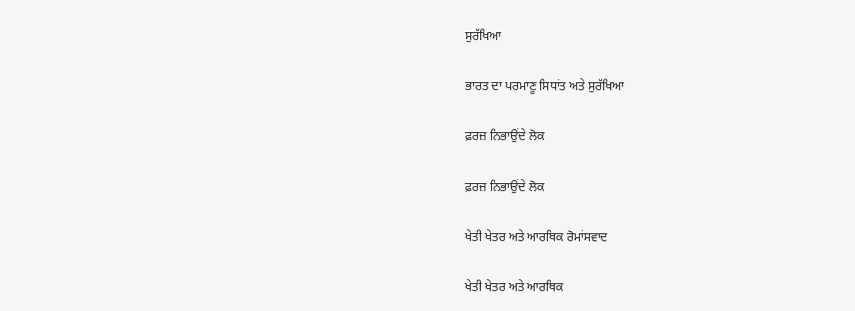ਸੁਰੱਖਿਆ

ਭਾਰਤ ਦਾ ਪਰਮਾਣੂ ਸਿਧਾਂਤ ਅਤੇ ਸੁਰੱਖਿਆ

ਫ਼ਰਜ਼ ਨਿਭਾਉਂਦੇ ਲੋਕ

ਫ਼ਰਜ਼ ਨਿਭਾਉਂਦੇ ਲੋਕ

ਖੇਤੀ ਖੇਤਰ ਅਤੇ ਆਰਥਿਕ ਰੋਮਾਂਸਵਾਦ

ਖੇਤੀ ਖੇਤਰ ਅਤੇ ਆਰਥਿਕ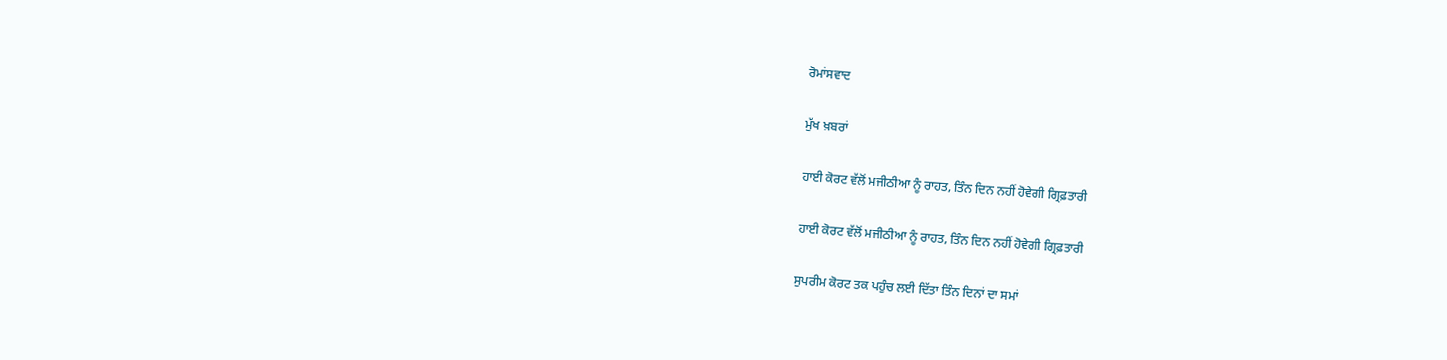ਰੋਮਾਂਸਵਾਦ

ਮੁੱਖ ਖ਼ਬਰਾਂ

ਹਾਈ ਕੋਰਟ ਵੱਲੋਂ ਮਜੀਠੀਆ ਨੂੰ ਰਾਹਤ, ਤਿੰਨ ਦਿਨ ਨਹੀਂ ਹੋਵੇਗੀ ਗ੍ਰਿਫ਼ਤਾਰੀ

ਹਾਈ ਕੋਰਟ ਵੱਲੋਂ ਮਜੀਠੀਆ ਨੂੰ ਰਾਹਤ, ਤਿੰਨ ਦਿਨ ਨਹੀਂ ਹੋਵੇਗੀ ਗ੍ਰਿਫ਼ਤਾਰੀ

ਸੁਪਰੀਮ ਕੋਰਟ ਤਕ ਪਹੁੰਚ ਲਈ ਦਿੱਤਾ ਤਿੰਨ ਦਿਨਾਂ ਦਾ ਸਮਾਂ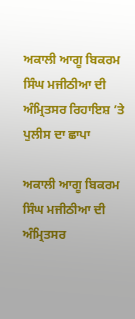ਅਕਾਲੀ ਆਗੂ ਬਿਕਰਮ ਸਿੰਘ ਮਜੀਠੀਆ ਦੀ ਅੰਮ੍ਰਿਤਸਰ ਰਿਹਾਇਸ਼ ’ਤੇ ਪੁਲੀਸ ਦਾ ਛਾਪਾ

ਅਕਾਲੀ ਆਗੂ ਬਿਕਰਮ ਸਿੰਘ ਮਜੀਠੀਆ ਦੀ ਅੰਮ੍ਰਿਤਸਰ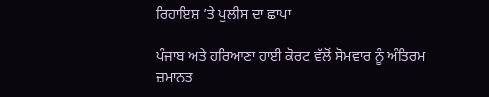ਰਿਹਾਇਸ਼ ’ਤੇ ਪੁਲੀਸ ਦਾ ਛਾਪਾ

ਪੰਜਾਬ ਅਤੇ ਹਰਿਆਣਾ ਹਾਈ ਕੋਰਟ ਵੱਲੋਂ ਸੋਮਵਾਰ ਨੂੰ ਅੰਤਿਰਮ ਜ਼ਮਾਨਤ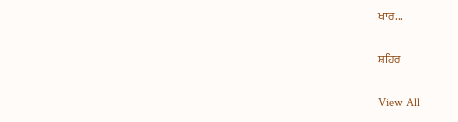ਖਾਰ...

ਸ਼ਹਿਰ

View All